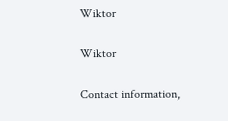Wiktor

Wiktor

Contact information,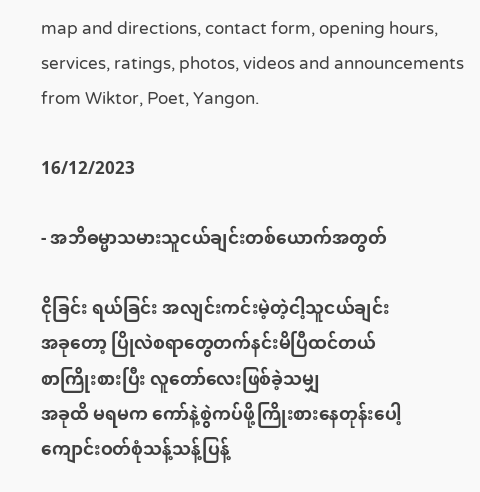map and directions, contact form, opening hours, services, ratings, photos, videos and announcements from Wiktor, Poet, Yangon.

16/12/2023

- အဘိဓမ္မာသမားသူငယ်ချင်းတစ်ယောက်အတွတ်

ငိုခြင်း ရယ်ခြင်း အလျင်းကင်းမဲ့တဲ့ငါ့သူငယ်ချင်း
အခုတော့ ပြိုလဲစရာတွေတက်နင်းမိပြီထင်တယ်
စာကြိုးစားပြီး လူတော်လေးဖြစ်ခဲ့သမျှ
အခုထိ မရမက ကော်နဲ့စွဲကပ်ဖို့ကြိုးစားနေတုန်းပေါ့
ကျောင်းဝတ်စုံသန့်သန့်ပြန့်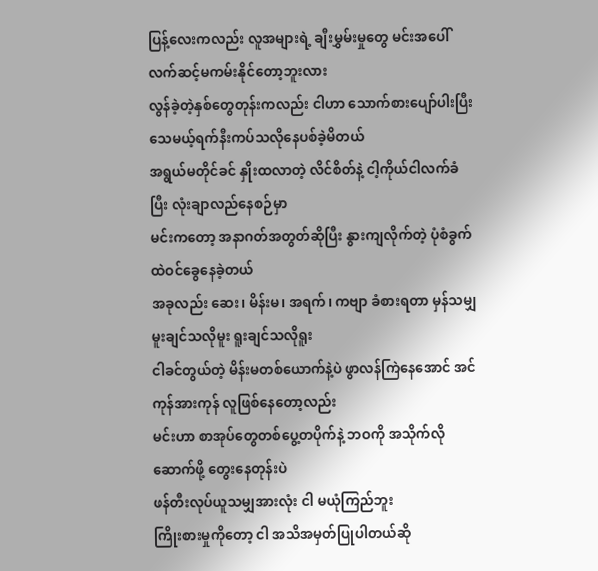ပြန့်လေးကလည်း လူအများရဲ့ ချီးမွှမ်းမှုတွေ မင်းအပေါ် လက်ဆင့်မကမ်းနိုင်တော့ဘူးလား
လွန်ခဲ့တဲ့နှစ်တွေတုန်းကလည်း ငါဟာ သောက်စားပျော်ပါးပြီး သေမယ့်ရက်နီးကပ်သလိုနေပစ်ခဲ့မိတယ်
အရွယ်မတိုင်ခင် နှိုးထလာတဲ့ လိင်စိတ်နဲ့ ငါ့ကိုယ်ငါလက်ခံပြီး လုံးချာလည်နေစဉ်မှာ
မင်းကတော့ အနာဂတ်အတွတ်ဆိုပြီး နွားကျလိုက်တဲ့ ပုံစံခွက်ထဲဝင်ခွေနေခဲ့တယ်
အခုလည်း ဆေး၊ မိန်းမ၊ အရက်၊ ကဗျာ ခံစားရတာ မှန်သမျှ မူးချင်သလိုမူး ရူးချင်သလိုရူး
ငါခင်တွယ်တဲ့ မိန်းမတစ်ယောက်နဲ့ပဲ ဖွာလန်ကြဲနေအောင် အင်ကုန်အားကုန် လူဖြစ်နေတော့လည်း
မင်းဟာ စာအုပ်တွေတစ်ပွေ့တပိုက်နဲ့ ဘဝကို အသိုက်လိုဆောက်ဖို့ တွေးနေတုန်းပဲ
ဖန်တီးလုပ်ယူသမျှအားလုံး ငါ မယုံကြည်ဘူး
ကြိုးစားမှုကိုတော့ ငါ အသိအမှတ်ပြုပါတယ်ဆို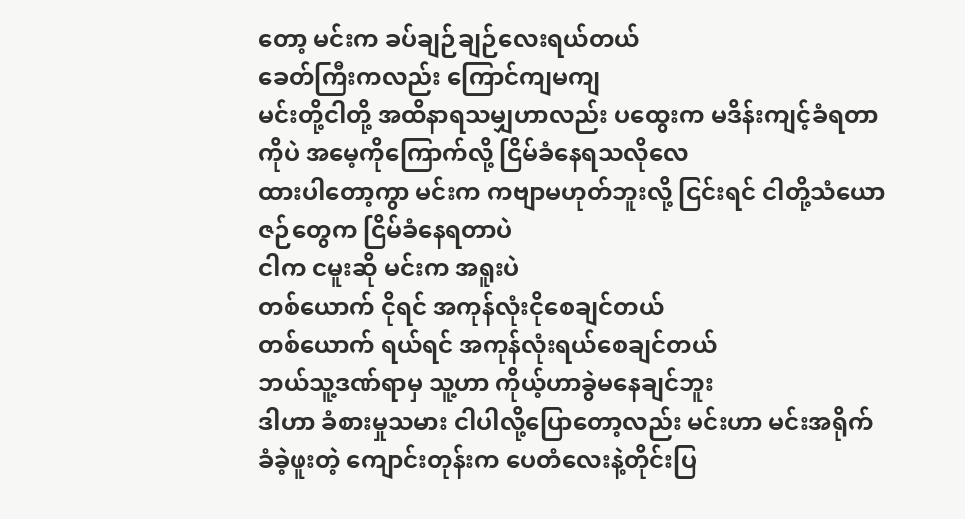တော့ မင်းက ခပ်ချဉ်ချဉ်လေးရယ်တယ်
ခေတ်ကြီးကလည်း ကြောင်ကျမကျ
မင်းတို့ငါတို့ အထိနာရသမျှဟာလည်း ပထွေးက မဒိန်းကျင့်ခံရတာကိုပဲ အမေ့ကိုကြောက်လို့ ငြိမ်ခံနေရသလိုလေ
ထားပါတော့ကွာ မင်းက ကဗျာမဟုတ်ဘူးလို့ ငြင်းရင် ငါတို့သံယောဇဉ်တွေက ငြိမ်ခံနေရတာပဲ
ငါက ငမူးဆို မင်းက အရူးပဲ
တစ်ယောက် ငိုရင် အကုန်လုံးငိုစေချင်တယ်
တစ်ယောက် ရယ်ရင် အကုန်လုံးရယ်စေချင်တယ်
ဘယ်သူ့ဒဏ်ရာမှ သူ့ဟာ ကိုယ့်ဟာခွဲမနေချင်ဘူး
ဒါဟာ ခံစားမှုသမား ငါပါလို့ပြောတော့လည်း မင်းဟာ မင်းအရိုက်ခံခဲ့ဖူးတဲ့ ကျောင်းတုန်းက ပေတံလေးနဲ့တိုင်းပြ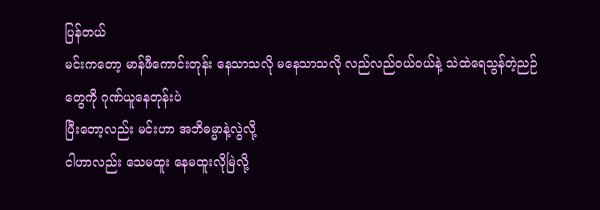ပြန်တယ်
မင်းကတော့ မာန်ဖီကောင်းတုန်း နေသာသလို မနေသာသလို လည်လည်ဝယ်ဝယ်နဲ့ သဲထဲရေသွန်တဲ့ညဉ်တွေကို ဂုဏ်ယူနေတုန်းပဲ
ပြီးတော့လည်း မင်းဟာ အဘိဓမ္မာနဲ့လွဲလို့
ငါဟာလည်း သေမထူး နေမထူးလိုမြဲလို့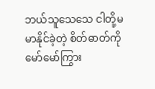ဘယ်သူသေသေ ငါတို့မမာနိုင်ခဲ့တဲ့ စိတ်ဓာတ်ကို မော်မော်ကြွား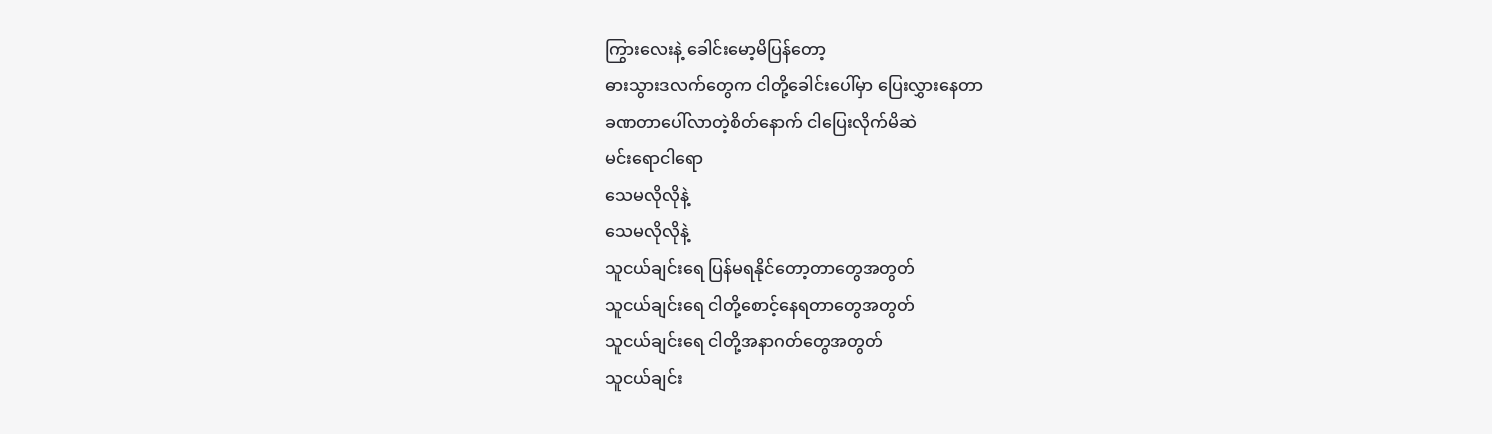ကြွားလေးနဲ့ ခေါင်းမော့မိပြန်တော့
ဓားသွားဒလက်တွေက ငါတို့ခေါင်းပေါ်မှာ ပြေးလွှားနေတာ
ခဏတာပေါ်လာတဲ့စိတ်နောက် ငါပြေးလိုက်မိဆဲ
မင်းရောငါရော
သေမလိုလိုနဲ့
သေမလိုလိုနဲ့
သူငယ်ချင်းရေ ပြန်မရနိုင်တော့တာတွေအတွတ်
သူငယ်ချင်းရေ ငါတို့စောင့်နေရတာတွေအတွတ်
သူငယ်ချင်းရေ ငါတို့အနာဂတ်တွေအတွတ်
သူငယ်ချင်း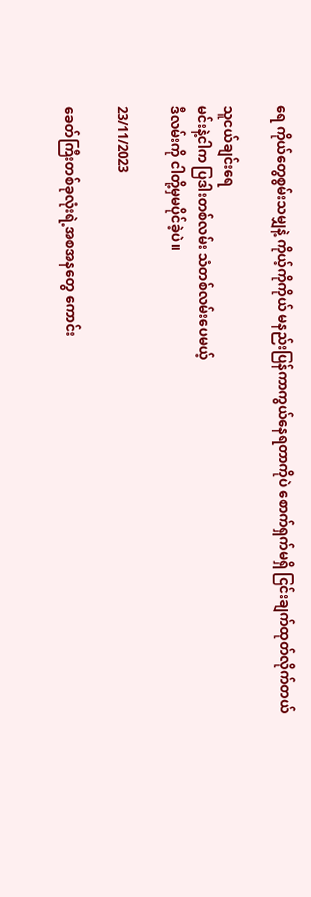ရေ ကိုယ်တွေစွမ်းသမျှနဲ့ ကိုယ့်ကိုကိုယ် မနည်းပြန်ကာကွယ်နေရတာကိုပဲ စောက်ရှက်မရှိ ငြင်းချက်ထုတ်လိုက်တယ်

သူငယ်ချင်းရေ
မင်းနဲ့ငါက ပြဒါးတစ်လမ်း သံတစ်လမ်းပေမယ့်
ဒီလမ်းကို ငါတို့မှမပိုင်ခဲ့ပဲ။

23/11/2023

ခေတ်ကြီးတစ်ခုလုံးရဲ့အစအနတွေ ကောင်း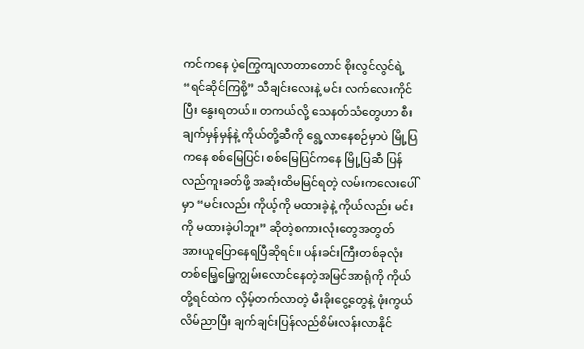ကင်ကနေ ပဲ့ကြွေကျလာတာတောင် စိုးလွင်လွင်ရဲ့ “ရင်ဆိုင်ကြစို့” သီချင်းလေးနဲ့ မင်း လက်လေးကိုင်ပြီး နွေးရတယ်။ တကယ်လို့ သေနတ်သံတွေဟာ စီးချက်မှန်မှန်နဲ့ ကိုယ်တို့ဆီကို ရွေ့လာနေစဉ်မှာပဲ မြို့ပြကနေ စစ်မြေပြင်၊ စစ်မြေပြင်ကနေ မြို့ပြဆီ ပြန်လည်ကူးခတ်ဖို့ အဆုံးထိမမြင်ရတဲ့ လမ်းကလေးပေါ် မှာ “မင်းလည်း ကိုယ့်ကို မထားခဲ့နဲ့ ကိုယ်လည်း မင်းကို မထားခဲ့ပါဘူး” ဆိုတဲ့စကားလုံးတွေအတွတ် အားယူပြောနေရပြီဆိုရင်။ ပန်းခင်းကြီးတစ်ခုလုံး တစ်မြေ့မြေ့ကျွမ်းလောင်နေတဲ့အမြင်အာရုံကို ကိုယ်တို့ရင်ထဲက လှိမ့်တက်လာတဲ့ မီးခိုးငွေ့တွေနဲ့ ဖုံးကွယ်လိမ်ညာပြီး ချက်ချင်းပြန်လည်စိမ်းလန်းလာနိုင်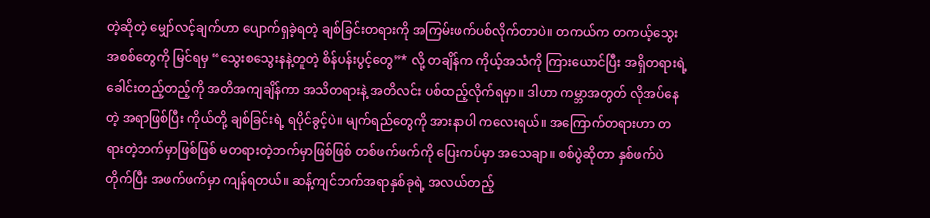တဲ့ဆိုတဲ့ မျှော်လင့်ချက်ဟာ ပျောက်ရှခဲ့ရတဲ့ ချစ်ခြင်းတရားကို အကြမ်းဖက်ပစ်လိုက်တာပဲ။ တကယ်က တကယ့်သွေးအစစ်တွေကို မြင်ရမှ “သွေးစသွေးနနဲ့တူတဲ့ စိန်ပန်းပွင့်တွေ”* လို့ တချိန်က ကိုယ့်အသံကို ကြားယောင်ပြီး အရှိတရားရဲ့ ခေါင်းတည့်တည့်ကို အတိအကျချိန်ကာ အသိတရားနဲ့ အတိလင်း ပစ်ထည့်လိုက်ရမှာ။ ဒါဟာ ကမ္ဘာအတွတ် လိုအပ်နေတဲ့ အရာဖြစ်ပြီး ကိုယ်တို့ ချစ်ခြင်းရဲ့ ရပိုင်ခွင့်ပဲ။ မျက်ရည်တွေကို အားနာပါ ကလေးရယ်။ အကြောက်တရားဟာ တရားတဲ့ဘက်မှာဖြစ်ဖြစ် မတရားတဲ့ဘက်မှာဖြစ်ဖြစ် တစ်ဖက်ဖက်ကို ပြေးကပ်မှာ အသေချာ။ စစ်ပွဲဆိုတာ နှစ်ဖက်ပဲတိုက်ပြီး အဖက်ဖက်မှာ ကျန်ရတယ်။ ဆန့်ကျင်ဘက်အရာနှစ်ခုရဲ့ အလယ်တည့်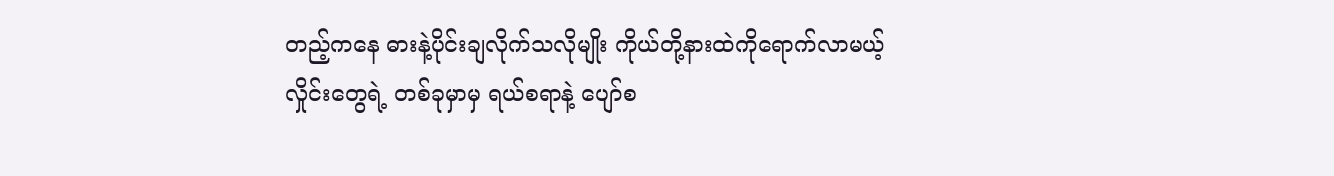တည့်ကနေ ဓားနဲ့ပိုင်းချလိုက်သလိုမျိုး ကိုယ်တို့နားထဲကိုရောက်လာမယ့် လှိုင်းတွေရဲ့ တစ်ခုမှာမှ ရယ်စရာနဲ့ ပျော်စ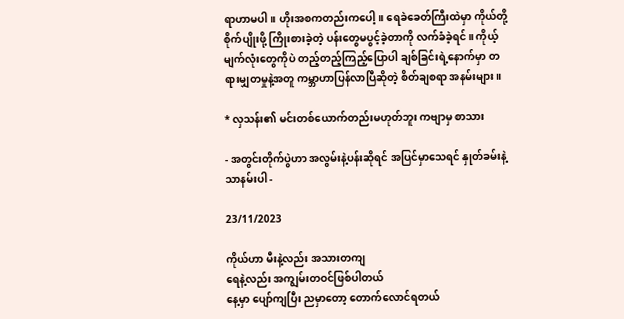ရာဟာမပါ။ ဟိုးအစကတည်းကပေါ့။ ရေခဲခေတ်ကြီးထဲမှာ ကိုယ်တို့ စိုက်ပျိုးဖို့ ကြိုးစားခဲ့တဲ့ ပန်းတွေမပွင့်ခဲ့တာကို လက်ခံခဲ့ရင်။ ကိုယ့်မျက်လုံးတွေကိုပဲ တည့်တည့်ကြည့်ပြောပါ ချစ်ခြင်းရဲ့နောက်မှာ တရားမျှတမှုနဲ့အတူ ကမ္ဘာဟာပြန်လာပြီဆိုတဲ့ စိတ်ချစရာ အနမ်းများ။

* လှသန်း၏ မင်းတစ်ယောက်တည်းမဟုတ်ဘူး ကဗျာမှ စာသား

- အတွင်းတိုက်ပွဲဟာ အလွမ်းနဲ့ပန်းဆိုရင် အပြင်မှာသေရင် နှုတ်ခမ်းနဲ့သာနမ်းပါ -

23/11/2023

ကိုယ်ဟာ မီးနဲ့လည်း အသားတကျ
ရေနဲ့လည်း အကျွမ်းတဝင်ဖြစ်ပါတယ်
နေ့မှာ ပျော်ကျပြီး ညမှာတော့ တောက်လောင်ရတယ်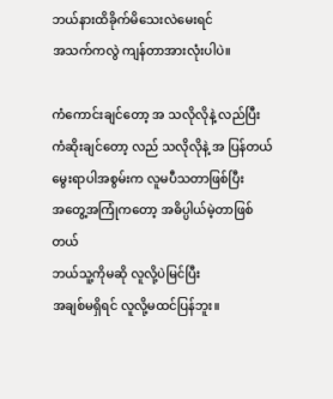ဘယ်နားထိခိုက်မိသေးလဲမေးရင်
အသက်ကလွဲ ကျန်တာအားလုံးပါပဲ။

ကံကောင်းချင်တော့ အ သလိုလိုနဲ့ လည်ပြီး
ကံဆိုးချင်တော့ လည် သလိုလိုနဲ့ အ ပြန်တယ်
မွေးရာပါအစွမ်းက လူမပီသတာဖြစ်ပြီး
အတွေ့အကြုံကတော့ အဓိပ္ပါယ်မဲ့တာဖြစ်တယ်
ဘယ်သူ့ကိုမဆို လူလို့ပဲမြင်ပြီး
အချစ်မရှိရင် လူလို့မထင်ပြန်ဘူး။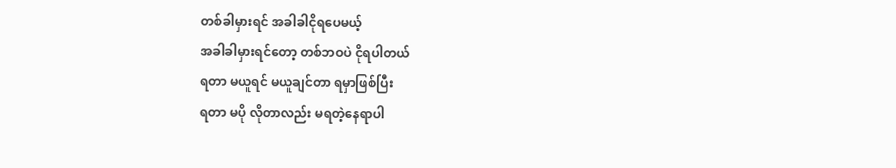တစ်ခါမှားရင် အခါခါငိုရပေမယ့်
အခါခါမှားရင်တော့ တစ်ဘဝပဲ ငိုရပါတယ်
ရတာ မယူရင် မယူချင်တာ ရမှာဖြစ်ပြီး
ရတာ မပို လိုတာလည်း မရတဲ့နေရာပါ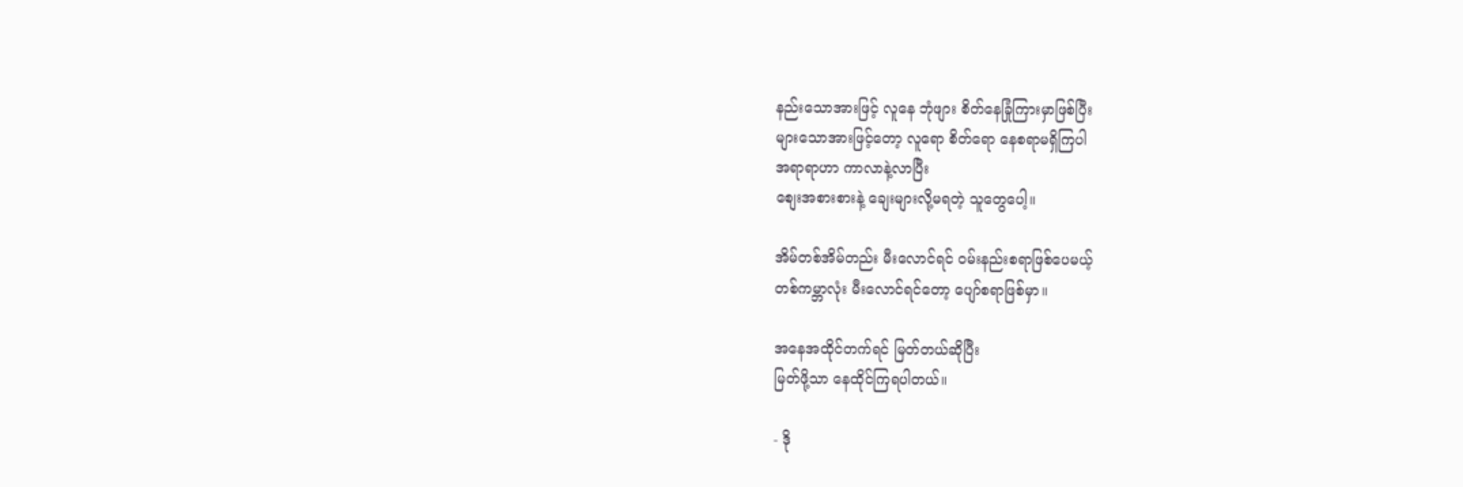နည်းသောအားဖြင့် လူနေ ဘုံဖျား စိတ်နေခြုံကြားမှာဖြစ်ပြီး
များသောအားဖြင့်တော့ လူရော စိတ်ရော နေစရာမရှိကြပါ
အရာရာဟာ ကာလာနဲ့လာပြီး
စျေးအစားစားနဲ့ ချေးများလို့မရတဲ့ သူတွေပေါ့။

အိမ်တစ်အိမ်တည်း မီးလောင်ရင် ဝမ်းနည်းစရာဖြစ်ပေမယ့်
တစ်ကမ္ဘာလုံး မီးလောင်ရင်တော့ ပျော်စရာဖြစ်မှာ။

အနေအထိုင်တက်ရင် မြတ်တယ်ဆိုပြီး
မြတ်ဖို့သာ နေထိုင်ကြရပါတယ်။

- ဒို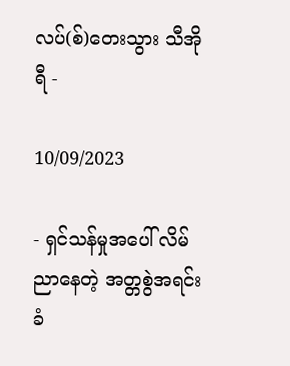လပ်(စ်)တေးသွား သီအိုရီ -

10/09/2023

- ရှင်သန်မှုအပေါ် လိမ်ညာနေတဲ့ အတ္တစွဲအရင်းခံ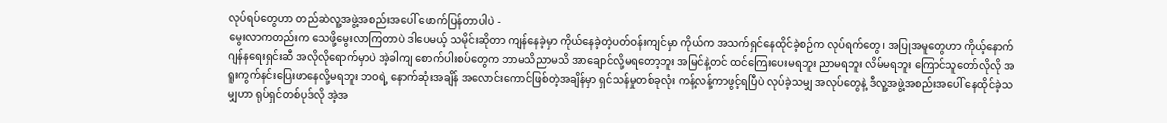လုပ်ရပ်တွေဟာ တည်ဆဲလူ့အဖွဲ့အစည်းအပေါ် ဖောက်ပြန်တာပါပဲ -
မွေးလာကတည်းက သေဖို့မွေးလာကြတာပဲ ဒါပေမယ့် သမိုင်းဆိုတာ ကျန်နေခဲ့မှာ ကိုယ်နေခဲ့တဲ့ပတ်ဝန်းကျင်မှာ ကိုယ်က အသက်ရှင်နေထိုင်ခဲ့စဉ်က လုပ်ရက်တွေ၊ အပြုအမူတွေဟာ ကိုယ့်နောက်ဂျန်နရေးရှင်းဆီ အလိုလိုရောက်မှာပဲ အဲ့ခါကျ စောက်ပါးစပ်တွေက ဘာမသိညာမသိ အာချောင်လို့မရတော့ဘူး အမြင်နဲ့တင် ထင်ကြေးပေးမရဘူး ညာမရဘူး လိမ်မရဘူး ကြောင်သူတော်လိုလို အရူးကွက်နင်းပြေးဖာနေလို့မရဘူး ဘဝရဲ့ နောက်ဆုံးအချိန် အလောင်းကောင်ဖြစ်တဲ့အချိန်မှာ ရှင်သန်မှုတစ်ခုလုံး ကန့်လန့်ကာဖွင့်ရပြီပဲ လုပ်ခဲ့သမျှ အလုပ်တွေနဲ့ ဒီလူ့အဖွဲ့အစည်းအပေါ် နေထိုင်ခဲ့သမျှဟာ ရုပ်ရှင်တစ်ပုဒ်လို အဲ့အ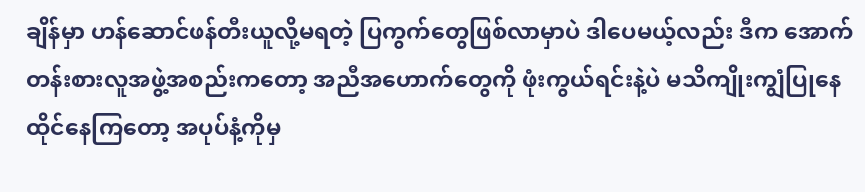ချိန်မှာ ဟန်ဆောင်ဖန်တီးယူလို့မရတဲ့ ပြကွက်တွေဖြစ်လာမှာပဲ ဒါပေမယ့်လည်း ဒီက အောက်တန်းစားလူအဖွဲ့အစည်းကတော့ အညီအဟောက်တွေကို ဖုံးကွယ်ရင်းနဲ့ပဲ မသိကျိုးကျွံပြုနေထိုင်နေကြတော့ အပုပ်နံ့ကိုမှ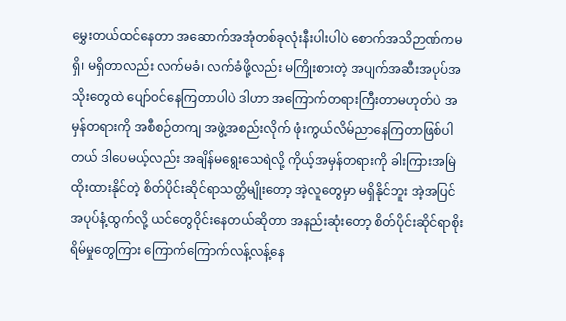မွှေးတယ်ထင်နေတာ အဆောက်အအုံတစ်ခုလုံးနီးပါးပါပဲ စောက်အသိဉာဏ်ကမရှိ၊ မရှိတာလည်း လက်မခံ၊ လက်ခံဖို့လည်း မကြိုးစားတဲ့ အပျက်အဆီးအပုပ်အသိုးတွေထဲ ပျော်ဝင်နေကြတာပါပဲ ဒါဟာ အကြောက်တရားကြီးတာမဟုတ်ပဲ အမှန်တရားကို အစီစဉ်တကျ အဖွဲ့အစည်းလိုက် ဖုံးကွယ်လိမ်ညာနေကြတာဖြစ်ပါတယ် ဒါပေမယ့်လည်း အချိန်မရွေးသေရဲလို့ ကိုယ့်အမှန်တရားကို ခါးကြားအမြဲထိုးထားနိုင်တဲ့ စိတ်ပိုင်းဆိုင်ရာသတ္တိမျိုးတော့ အဲ့လူတွေမှာ မရှိနိုင်ဘူး အဲ့အပြင် အပုပ်နံ့ထွက်လို့ ယင်တွေဝိုင်းနေတယ်ဆိုတာ အနည်းဆုံးတော့ စိတ်ပိုင်းဆိုင်ရာစိုးရိမ်မှုတွေကြား ကြောက်ကြောက်လန့်လန့်နေ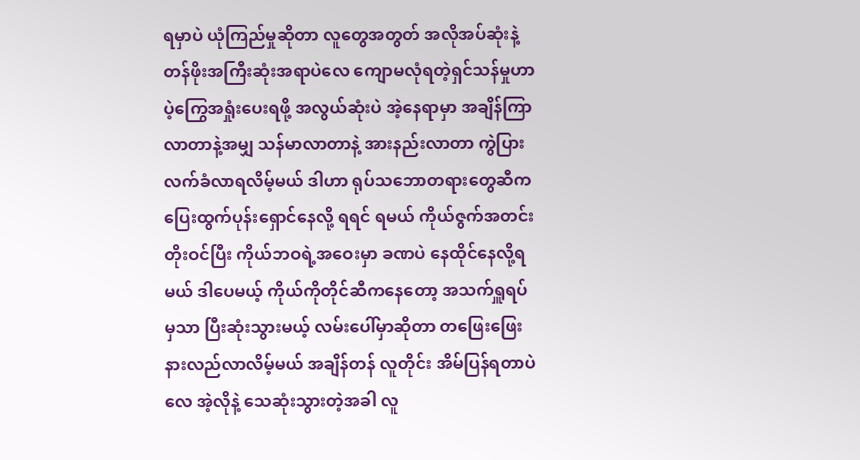ရမှာပဲ ယုံကြည်မှုဆိုတာ လူတွေအတွတ် အလိုအပ်ဆုံးနဲ့ တန်ဖိုးအကြီးဆုံးအရာပဲလေ ကျောမလုံရတဲ့ရှင်သန်မှုဟာ ပဲ့ကြွေအရှုံးပေးရဖို့ အလွယ်ဆုံးပဲ အဲ့နေရာမှာ အချိန်ကြာလာတာနဲ့အမျှ သန်မာလာတာနဲ့ အားနည်းလာတာ ကွဲပြားလက်ခံလာရလိမ့်မယ် ဒါဟာ ရုပ်သဘောတရားတွေဆီက ပြေးထွက်ပုန်းရှောင်နေလို့ ရရင် ရမယ် ကိုယ်ဇွက်အတင်းတိုးဝင်ပြီး ကိုယ်ဘဝရဲ့အဝေးမှာ ခဏပဲ နေထိုင်နေလို့ရမယ် ဒါပေမယ့် ကိုယ်ကိုတိုင်ဆီကနေတော့ အသက်ရှူရပ်မှသာ ပြီးဆုံးသွားမယ့် လမ်းပေါ်မှာဆိုတာ တဖြေးဖြေးနားလည်လာလိမ့်မယ် အချိန်တန် လူတိုင်း အိမ်ပြန်ရတာပဲလေ အဲ့လိုနဲ့ သေဆုံးသွားတဲ့အခါ လူ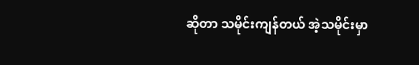ဆိုတာ သမိုင်းကျန်တယ် အဲ့သမိုင်းမှာ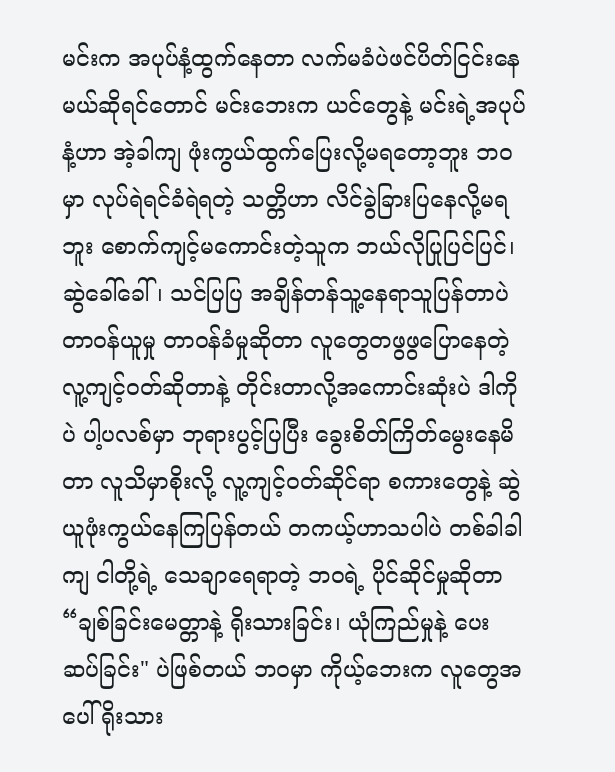မင်းက အပုပ်နံ့ထွက်နေတာ လက်မခံပဲဖင်ပိတ်ငြင်းနေမယ်ဆိုရင်တောင် မင်းဘေးက ယင်တွေနဲ့ မင်းရဲ့အပုပ်နံ့ဟာ အဲ့ခါကျ ဖုံးကွယ်ထွက်ပြေးလို့မရတော့ဘူး ဘဝမှာ လုပ်ရဲရင်ခံရဲရတဲ့ သတ္တိဟာ လိင်ခွဲခြားပြနေလို့မရဘူး စောက်ကျင့်မကောင်းတဲ့သူက ဘယ်လိုပြုပြင်ပြင်၊ ဆွဲခေါ်ခေါ်၊ သင်ပြပြ အချိန်တန်သူ့နေရာသူပြန်တာပဲ တာဝန်ယူမှု တာဝန်ခံမှုဆိုတာ လူတွေတဖွဖွပြောနေတဲ့ လူ့ကျင့်ဝတ်ဆိုတာနဲ့ တိုင်းတာလို့အကောင်းဆုံးပဲ ဒါကိုပဲ ပါ့ပလစ်မှာ ဘုရားပွင့်ပြပြီး ခွေးစိတ်ကြိတ်မွေးနေမိတာ လူသိမှာစိုးလို့ လူ့ကျင့်ဝတ်ဆိုင်ရာ စကားတွေနဲ့ ဆွဲယူဖုံးကွယ်နေကြပြန်တယ် တကယ့်ဟာသပါပဲ တစ်ခါခါကျ ငါတို့ရဲ့ သေချာရေရာတဲ့ ဘဝရဲ့ ပိုင်ဆိုင်မှုဆိုတာ “ချစ်ခြင်းမေတ္တာနဲ့ ရိုးသားခြင်း၊ ယုံကြည်မှုနဲ့ ပေးဆပ်ခြင်း" ပဲဖြစ်တယ် ဘဝမှာ ကိုယ့်ဘေးက လူတွေအပေါ် ရိုးသား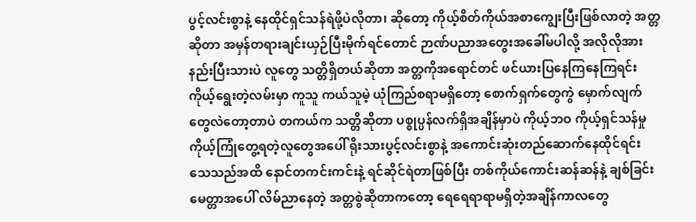ပွင့်လင်းစွာနဲ့ နေထိုင်ရှင်သန်ရဲဖို့ပဲလိုတာ၊ ဆိုတော့ ကိုယ့်စိတ်ကိုယ်အစာကျွေးပြီးဖြစ်လာတဲ့ အတ္တဆိုတာ အမှန်တရားချင်းယှဉ်ပြီးမိုက်ရင်တောင် ဉာဏ်ပညာအတွေးအခေါ်မပါလို့ အလိုလိုအားနည်းပြီးသားပဲ လူတွေ သတ္တိရှိတယ်ဆိုတာ အတ္တကိုအရောင်တင် ဖင်ယားပြနေကြနေကြရင်း ကိုယ့်ရွေးတဲ့လမ်းမှာ ကူသူ ကယ်သူမဲ့ ယုံကြည်စရာမရှိတော့ စောက်ရှက်တွေကွဲ မှောက်လျက်တွေလဲတော့တာပဲ တကယ်က သတ္တိဆိုတာ ပစ္စုပ္ပန်လက်ရှိအချိန်မှာပဲ ကိုယ့်ဘဝ ကိုယ့်ရှင်သန်မှု ကိုယ့်ကြုံတွေ့ရတဲ့လူတွေအပေါ် ရိုးသားပွင့်လင်းစွာနဲ့ အကောင်းဆုံးတည်ဆောက်နေထိုင်ရင်း သေသည်အထိ နောင်တကင်းကင်းနဲ့ ရင်ဆိုင်ရဲတာဖြစ်ပြီး တစ်ကိုယ်ကောင်းဆန်ဆန်နဲ့ ချစ်ခြင်းမေတ္တာအပေါ် လိမ်ညာနေတဲ့ အတ္တစွဲဆိုတာကတော့ ရေရေရာရာမရှိတဲ့အချိန်ကာလတွေ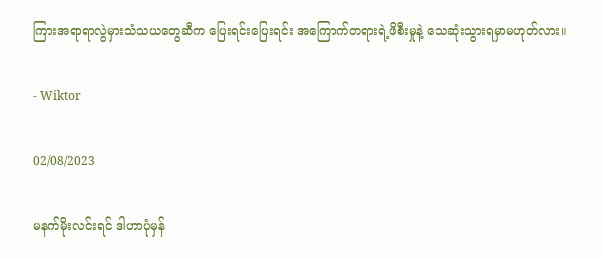ကြားအရာရာလွဲမှားသံသယတွေဆီက ပြေးရင်းပြေးရင်း အကြောက်တရားရဲ့ဖိစီးမှုနဲ့ သေဆုံးသွားရမှာမဟုတ်လား။

- Wiktor

02/08/2023

မနက်မိုးလင်းရင် ဒါဟာပုံမှန်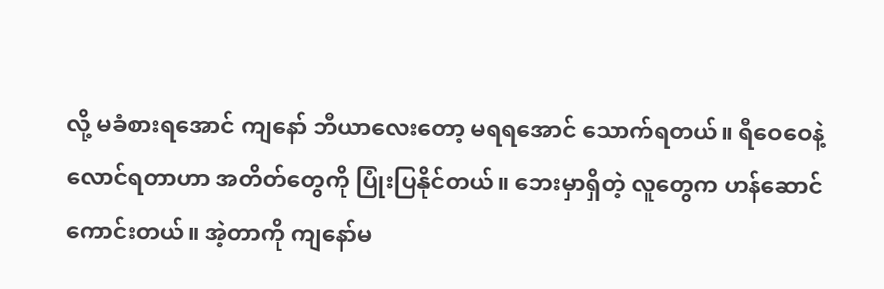လို့ မခံစားရအောင် ကျနော် ဘီယာလေးတော့ မရရအောင် သောက်ရတယ်။ ရီဝေဝေနဲ့ လောင်ရတာဟာ အတိတ်တွေကို ပြုံးပြနိုင်တယ်။ ဘေးမှာရှိတဲ့ လူတွေက ဟန်ဆောင်ကောင်းတယ်။ အဲ့တာကို ကျနော်မ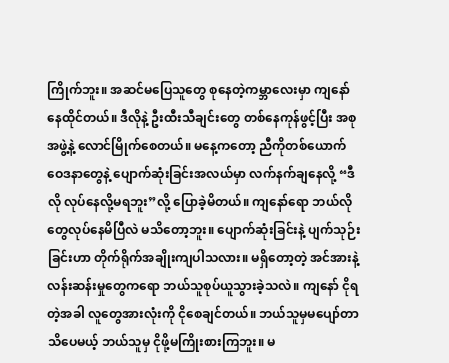ကြိုက်ဘူး။ အဆင်မပြေသူတွေ စုနေတဲ့ကမ္ဘာလေးမှာ ကျနော်နေထိုင်တယ်။ ဒီလိုနဲ့ ဦးထီးသီချင်းတွေ တစ်နေကုန်ဖွင့်ပြီး အစုအဖွဲ့နဲ့ လောင်မြိုက်စေတယ်။ မနေ့ကတော့ ညီကိုတစ်ယောက် ဝေဒနာတွေနဲ့ ပျောက်ဆုံးခြင်းအလယ်မှာ လက်နက်ချနေလို့ “ဒီလို လုပ်နေလို့မရဘူး”လို့ ပြောခဲ့မိတယ်။ ကျနော်ရော ဘယ်လိုတွေလုပ်နေမိပြီလဲ မသိတော့ဘူး။ ပျောက်ဆုံးခြင်းနဲ့ ပျက်သုဉ်းခြင်းဟာ တိုက်ရိုက်အချိုးကျပါသလား။ မရှိတော့တဲ့ အင်အားနဲ့လန်းဆန်းမှုတွေကရော ဘယ်သူစုပ်ယူသွားခဲ့သလဲ။ ကျနော် ငိုရတဲ့အခါ လူတွေအားလုံးကို ငိုစေချင်တယ်။ ဘယ်သူမှမပျော်တာ သိပေမယ့် ဘယ်သူမှ ငိုဖို့မကြိုးစားကြဘူး။ မ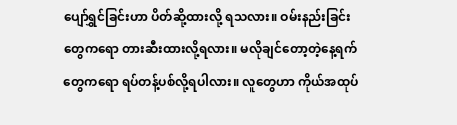ပျော်ရွှင်ခြင်းဟာ ပိတ်ဆို့ထားလို့ ရသလား။ ဝမ်းနည်းခြင်းတွေကရော တားဆီးထားလို့ရလား။ မလိုချင်တော့တဲ့နေ့ရက်တွေကရော ရပ်တန့်ပစ်လို့ရပါလား။ လူတွေဟာ ကိုယ်အထုပ်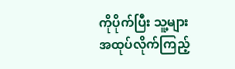ကိုပိုက်ပြီး သူ့များအထုပ်လိုက်ကြည့်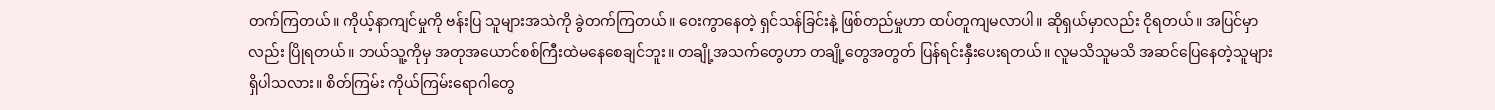တက်ကြတယ်။ ကိုယ့်နာကျင်မှုကို ဗန်းပြ သူများအသဲကို ခွဲတက်ကြတယ်။ ဝေးကွာနေတဲ့ ရှင်သန်ခြင်းနဲ့ ဖြစ်တည်မှုဟာ ထပ်တူကျမလာပါ။ ဆိုရှယ်မှာလည်း ငိုရတယ်။ အပြင်မှာလည်း ပြိုရတယ်။ ဘယ်သူ့ကိုမှ အတုအယောင်စစ်ကြီးထဲမနေစေချင်ဘူး။ တချို့အသက်တွေဟာ တချို့တွေအတွတ် ပြန်ရင်းနှီးပေးရတယ်။ လူမသိသူမသိ အဆင်ပြေနေတဲ့သူများ ရှိပါသလား။ စိတ်ကြမ်း ကိုယ်ကြမ်းရောဂါတွေ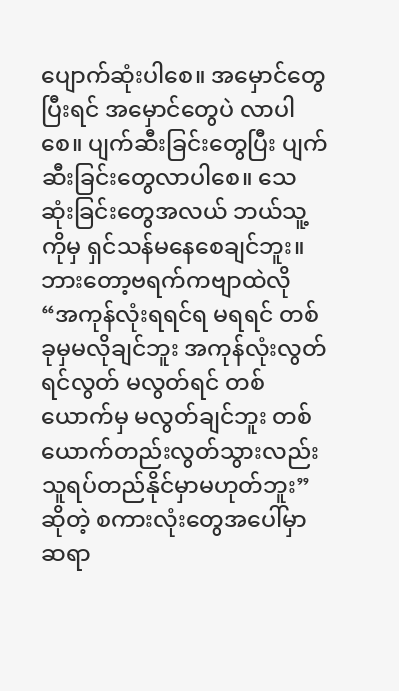ပျောက်ဆုံးပါစေ။ အမှောင်တွေပြီးရင် အမှောင်တွေပဲ လာပါစေ။ ပျက်ဆီးခြင်းတွေပြီး ပျက်ဆီးခြင်းတွေလာပါစေ။ သေဆုံးခြင်းတွေအလယ် ဘယ်သူ့ကိုမှ ရှင်သန်မနေစေချင်ဘူး။ ဘားတော့ဗရက်ကဗျာထဲလို “အကုန်လုံးရရင်ရ မရရင် တစ်ခုမှမလိုချင်ဘူး အကုန်လုံးလွတ်ရင်လွတ် မလွတ်ရင် တစ်ယောက်မှ မလွတ်ချင်ဘူး တစ်ယောက်တည်းလွတ်သွားလည်း သူရပ်တည်နိုင်မှာမဟုတ်ဘူး” ဆိုတဲ့ စကားလုံးတွေအပေါ်မှာ ဆရာ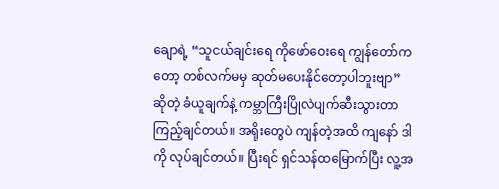ချောရဲ့ “သူငယ်ချင်းရေ ကိုဖော်ဝေးရေ ကျွန်တော်ကတော့ တစ်လက်မမှ ဆုတ်မပေးနိုင်တော့ပါဘူးဗျာ” ဆိုတဲ့ ခံယူချက်နဲ့ ကမ္ဘာကြီးပြိုလဲပျက်ဆီးသွားတာ ကြည့်ချင်တယ်။ အရိုးတွေပဲ ကျန်တဲ့အထိ ကျနော် ဒါကို လုပ်ချင်တယ်။ ပြီးရင် ရှင်သန်ထမြောက်ပြီး လူ့အ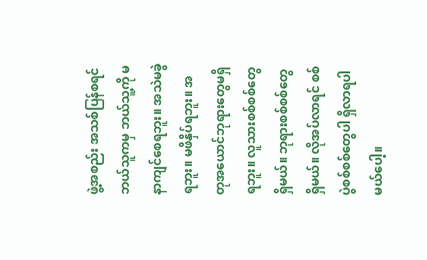ဖွဲ့အစည်း အသစ်ပြန်စရင် ဘယ်သူကမှ ဘယ်သူ့ကို မနာကျင်စေရဘူး။ အသဲမခွဲရဘူး။ မဖိနှိပ်ရဘူး။ အတုအယောင်ဘုရားတွေမရှိရဘူး။ လူသားစစ်စစ်တွေရှိမယ်။ ဘုရားစစ်စစ်တွေရှိမယ်။ လိုအပ်လာရင် စစ်ပွဲစစ်စစ်တွေပါ ရှိလာရပါမယ်ပေါ့။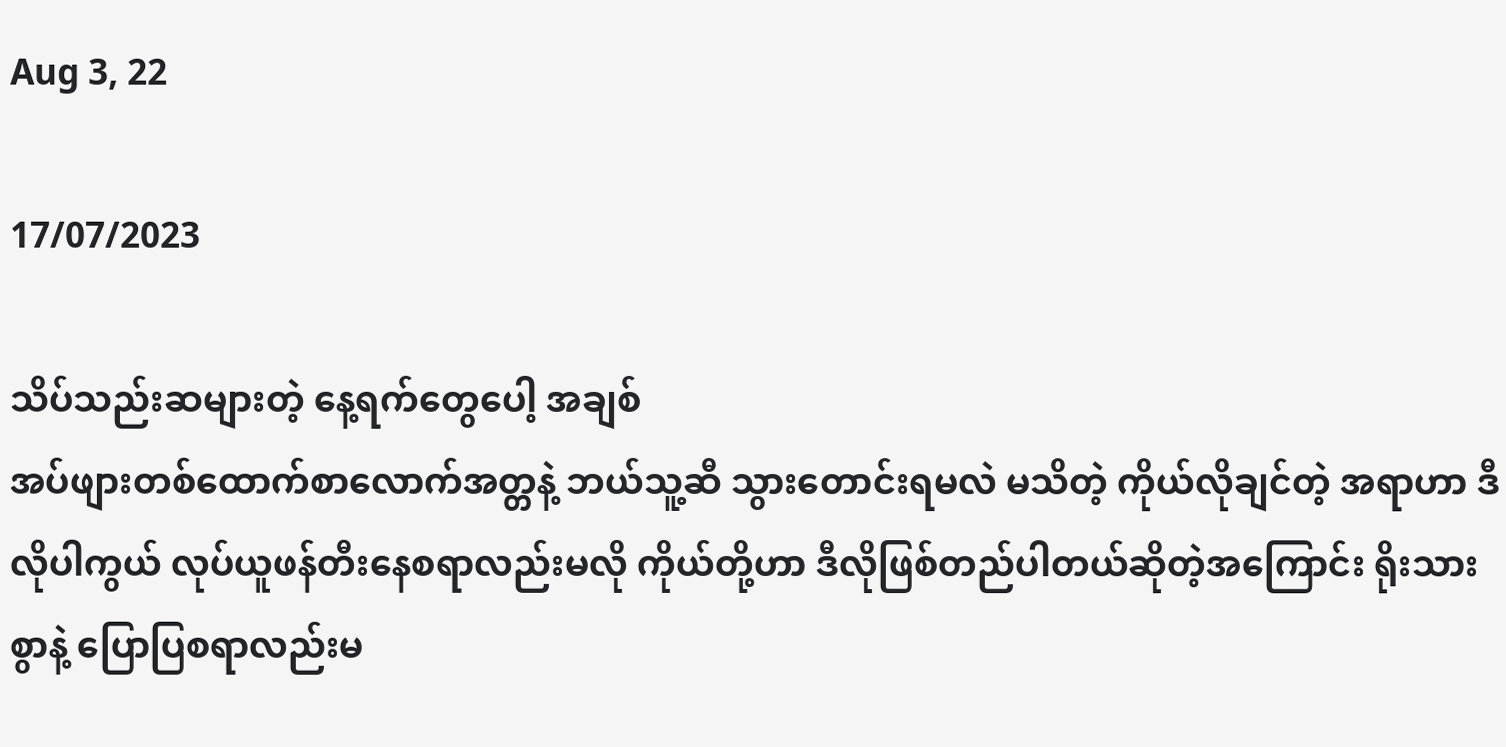Aug 3, 22

17/07/2023

သိပ်သည်းဆများတဲ့ နေ့ရက်တွေပေါ့ အချစ်
အပ်ဖျားတစ်ထောက်စာလောက်အတ္တနဲ့ ဘယ်သူ့ဆီ သွားတောင်းရမလဲ မသိတဲ့ ကိုယ်လိုချင်တဲ့ အရာဟာ ဒီလိုပါကွယ် လုပ်ယူဖန်တီးနေစရာလည်းမလို ကိုယ်တို့ဟာ ဒီလိုဖြစ်တည်ပါတယ်ဆိုတဲ့အကြောင်း ရိုးသားစွာနဲ့ ပြောပြစရာလည်းမ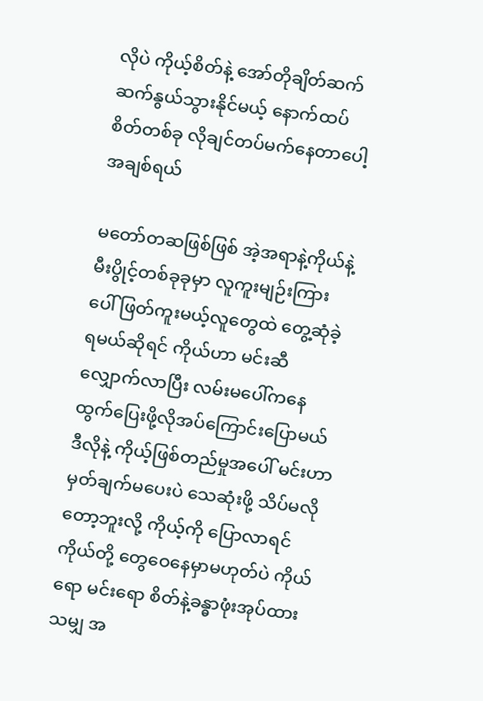လိုပဲ ကိုယ့်စိတ်နဲ့ အော်တိုချိတ်ဆက် ဆက်နွယ်သွားနိုင်မယ့် နောက်ထပ်စိတ်တစ်ခု လိုချင်တပ်မက်နေတာပေါ့ အချစ်ရယ်

မတော်တဆဖြစ်ဖြစ် အဲ့အရာနဲ့ကိုယ်နဲ့ မီးပွိုင့်တစ်ခုခုမှာ လူကူးမျဉ်းကြားပေါ် ဖြတ်ကူးမယ့်လူတွေထဲ တွေ့ဆုံခဲ့ရမယ်ဆိုရင် ကိုယ်ဟာ မင်းဆီ လျှောက်လာပြီး လမ်းမပေါ်ကနေ ထွက်ပြေးဖို့လိုအပ်ကြောင်းပြောမယ် ဒီလိုနဲ့ ကိုယ့်ဖြစ်တည်မှုအပေါ် မင်းဟာ မှတ်ချက်မပေးပဲ သေဆုံးဖို့ သိပ်မလိုတော့ဘူးလို့ ကိုယ့်ကို ပြောလာရင် ကိုယ်တို့ တွေဝေနေမှာမဟုတ်ပဲ ကိုယ်ရော မင်းရော စိတ်နဲ့ခန္ဓာဖုံးအုပ်ထားသမျှ အ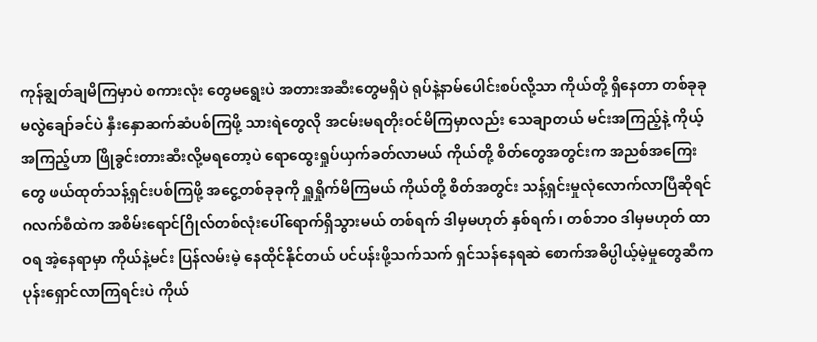ကုန်ချွတ်ချမိကြမှာပဲ စကားလုံး တွေမရွေးပဲ အတားအဆီးတွေမရှိပဲ ရုပ်နဲ့နာမ်ပေါင်းစပ်လို့သာ ကိုယ်တို့ ရှိနေတာ တစ်ခုခုမလွဲချော်ခင်ပဲ နှီးနှောဆက်ဆံပစ်ကြဖို့ သားရဲတွေလို အငမ်းမရတိုးဝင်မိကြမှာလည်း သေချာတယ် မင်းအကြည့်နဲ့ ကိုယ့်အကြည့်ဟာ ဖြိုခွင်းတားဆီးလို့မရတော့ပဲ ရောထွေးရှုပ်ယှက်ခတ်လာမယ် ကိုယ်တို့ စိတ်တွေအတွင်းက အညစ်အကြေးတွေ ဖယ်ထုတ်သန့်ရှင်းပစ်ကြဖို့ အငွေ့တစ်ခုခုကို ရှူရှိုက်မိကြမယ် ကိုယ်တို့ စိတ်အတွင်း သန့်ရှင်းမှုလုံလောက်လာပြီဆိုရင် ဂလက်စီထဲက အစိမ်းရောင်ဂြိုလ်တစ်လုံးပေါ်ရောက်ရှိသွားမယ် တစ်ရက် ဒါမှမဟုတ် နှစ်ရက်၊ တစ်ဘဝ ဒါမှမဟုတ် ထာဝရ အဲ့နေရာမှာ ကိုယ်နဲ့မင်း ပြန်လမ်းမဲ့ နေထိုင်နိုင်တယ် ပင်ပန်းဖို့သက်သက် ရှင်သန်နေရဆဲ စောက်အဓိပ္ပါယ့်မဲ့မှုတွေဆီက ပုန်းရှောင်လာကြရင်းပဲ ကိုယ်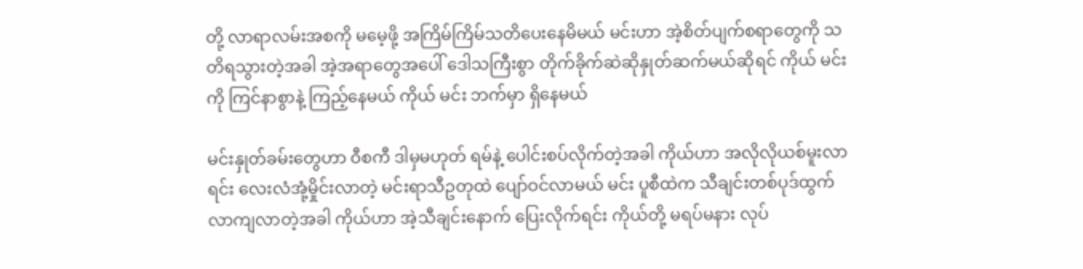တို့ လာရာလမ်းအစကို မမေ့ဖို့ အကြိမ်ကြိမ်သတိပေးနေမိမယ် မင်းဟာ အဲ့စိတ်ပျက်စရာတွေကို သတိရသွားတဲ့အခါ အဲ့အရာတွေအပေါ် ဒေါသကြီးစွာ တိုက်ခိုက်ဆဲဆိုနှုတ်ဆက်မယ်ဆိုရင် ကိုယ် မင်းကို ကြင်နာစွာနဲ့ ကြည့်နေမယ် ကိုယ် မင်း ဘက်မှာ ရှိနေမယ်

မင်းနှုတ်ခမ်းတွေဟာ ဝီစကီ ဒါမှမဟုတ် ရမ်နဲ့ ပေါင်းစပ်လိုက်တဲ့အခါ ကိုယ်ဟာ အလိုလိုယစ်မူးလာရင်း လေးလံအုံ့မှိုင်းလာတဲ့ မင်းရာသီဥတုထဲ ပျော်ဝင်လာမယ် မင်း ပူစီထဲက သီချင်းတစ်ပုဒ်ထွက်လာကျလာတဲ့အခါ ကိုယ်ဟာ အဲ့သီချင်းနောက် ပြေးလိုက်ရင်း ကိုယ်တို့ မရပ်မနား လုပ်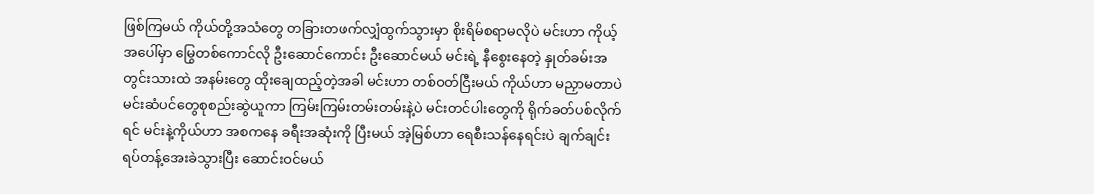ဖြစ်ကြမယ် ကိုယ်တို့အသံတွေ တခြားတဖက်လျှံထွက်သွားမှာ စိုးရိမ်စရာမလိုပဲ မင်းဟာ ကိုယ့်အပေါ်မှာ မြွေတစ်ကောင်လို ဦးဆောင်ကောင်း ဦးဆောင်မယ် မင်းရဲ့ နီစွေးနေတဲ့ နှုတ်ခမ်းအတွင်းသားထဲ အနမ်းတွေ ထိုးချေထည့်တဲ့အခါ မင်းဟာ တစ်ဝတ်ငြီးမယ် ကိုယ်ဟာ မညှာမတာပဲ မင်းဆံပင်တွေစုစည်းဆွဲယူကာ ကြမ်းကြမ်းတမ်းတမ်းနဲ့ပဲ မင်းတင်ပါးတွေကို ရိုက်ခတ်ပစ်လိုက်ရင် မင်းနဲ့ကိုယ်ဟာ အစကနေ ခရီးအဆုံးကို ပြီးမယ် အဲ့မြစ်ဟာ ရေစီးသန်နေရင်းပဲ ချက်ချင်းရပ်တန့်အေးခဲသွားပြီး ဆောင်းဝင်မယ်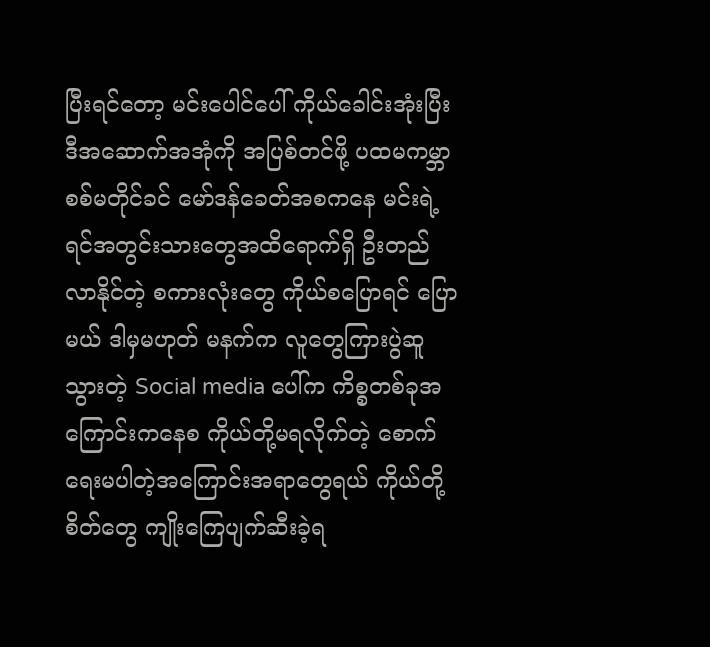ပြီးရင်တော့ မင်းပေါင်ပေါ် ကိုယ်ခေါင်းအုံးပြီး ဒီအဆောက်အအုံကို အပြစ်တင်ဖို့ ပထမကမ္ဘာစစ်မတိုင်ခင် မော်ဒန်ခေတ်အစကနေ မင်းရဲ့ ရင်အတွင်းသားတွေအထိရောက်ရှိ ဦးတည်လာနိုင်တဲ့ စကားလုံးတွေ ကိုယ်စပြောရင် ပြောမယ် ဒါမှမဟုတ် မနက်က လူတွေကြားပွဲဆူသွားတဲ့ Social media ပေါ်က ကိစ္စတစ်ခုအကြောင်းကနေစ ကိုယ်တို့မရလိုက်တဲ့ ‌စောက်ရေးမပါတဲ့အကြောင်းအရာတွေရယ် ကိုယ်တို့ စိတ်တွေ ကျိုးကြေပျက်ဆီးခဲ့ရ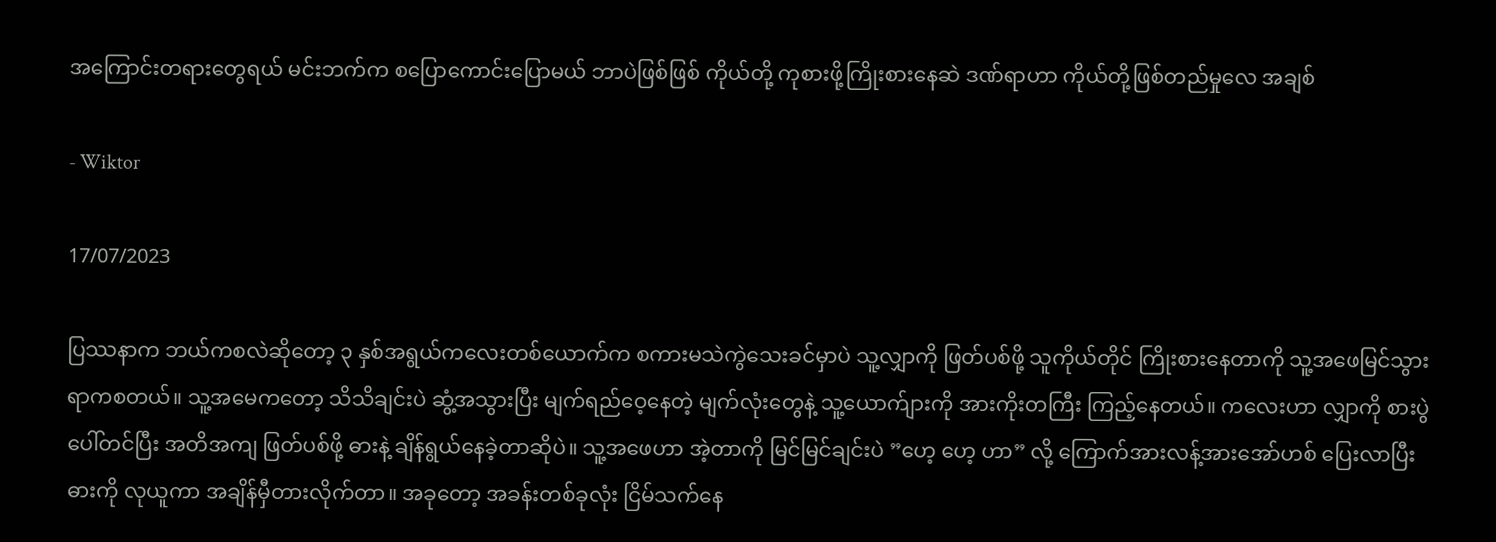အကြောင်းတရားတွေရယ် မင်းဘက်က စပြောကောင်းပြောမယ် ဘာပဲဖြစ်ဖြစ် ကိုယ်တို့ ကုစားဖို့ကြိုးစားနေဆဲ ဒဏ်ရာဟာ ကိုယ်တို့ဖြစ်တည်မှုလေ အချစ်

- Wiktor

17/07/2023

ပြဿနာက ဘယ်ကစလဲဆိုတော့ ၃ နှစ်အရွယ်ကလေးတစ်ယောက်က စကားမသဲကွဲသေးခင်မှာပဲ သူ့လျှာကို ဖြတ်ပစ်ဖို့ သူကိုယ်တိုင် ကြိုးစားနေတာကို သူ့အဖေမြင်သွားရာကစတယ်။ သူ့အမေကတော့ သိသိချင်းပဲ ဆွံ့အသွားပြီး မျက်ရည်ဝေ့နေတဲ့ မျက်လုံးတွေနဲ့ သူ့ယောက်ျားကို အားကိုးတကြီး ကြည့်နေတယ်။ ကလေးဟာ လျှာကို စားပွဲပေါ်တင်ပြီး အတိအကျ ဖြတ်ပစ်ဖို့ ဓားနဲ့ ချိန်ရွယ်နေခဲ့တာဆိုပဲ။ သူ့အဖေဟာ အဲ့တာကို မြင်မြင်ချင်းပဲ ”ဟေ့ ဟေ့ ဟာ” လို့ ကြောက်အားလန့်အားအော်ဟစ် ပြေးလာပြီး ဓားကို လုယူကာ အချိန်မှီတားလိုက်တာ။ အခုတော့ အခန်းတစ်ခုလုံး ငြိမ်သက်နေ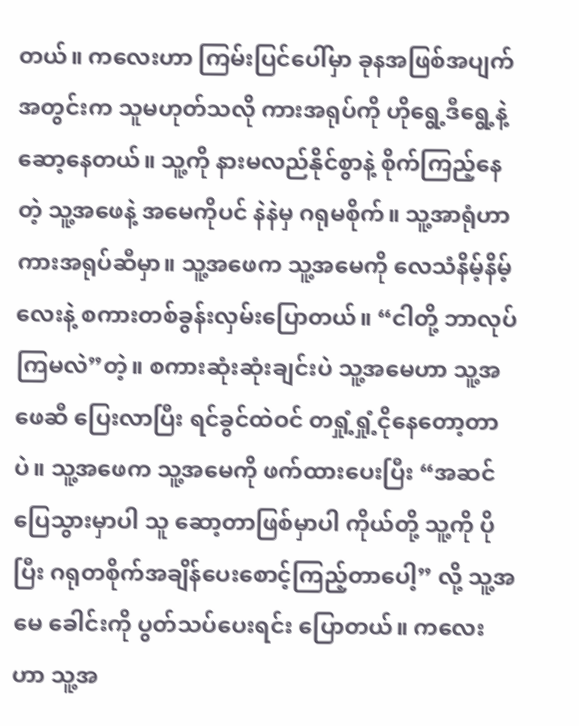တယ်။ ကလေးဟာ ကြမ်းပြင်ပေါ်မှာ ခုနအဖြစ်အပျက်အတွင်းက သူမဟုတ်သလို ကားအရုပ်ကို ဟိုရွေ့ဒီရွေ့နဲ့ ဆော့နေတယ်။ သူ့ကို နားမလည်နိုင်စွာနဲ့ စိုက်ကြည့်နေတဲ့ သူ့အဖေနဲ့ အမေကိုပင် နဲနဲမှ ဂရုမစိုက်။ သူ့အာရုံဟာ ကားအရုပ်ဆီမှာ။ သူ့အဖေက သူ့အမေကို လေသံနိမ့်နိမ့်လေးနဲ့ စကားတစ်ခွန်းလှမ်းပြောတယ်။ “ငါတို့ ဘာလုပ်ကြမလဲ”တဲ့။ စကားဆုံးဆုံးချင်းပဲ သူ့အမေဟာ သူ့အဖေဆီ ပြေးလာပြီး ရင်ခွင်ထဲဝင် တရှုံ့ရှုံ့ငိုနေတော့တာပဲ။ သူ့အဖေက သူ့အမေကို ဖက်ထားပေးပြီး “အဆင်ပြေသွားမှာပါ သူ ဆော့တာဖြစ်မှာပါ ကိုယ်တို့ သူ့ကို ပိုပြီး ဂရုတစိုက်အချိန်ပေးစောင့်ကြည့်တာပေါ့” လို့ သူ့အမေ ခေါင်းကို ပွတ်သပ်ပေးရင်း ပြောတယ်။ ကလေးဟာ သူ့အ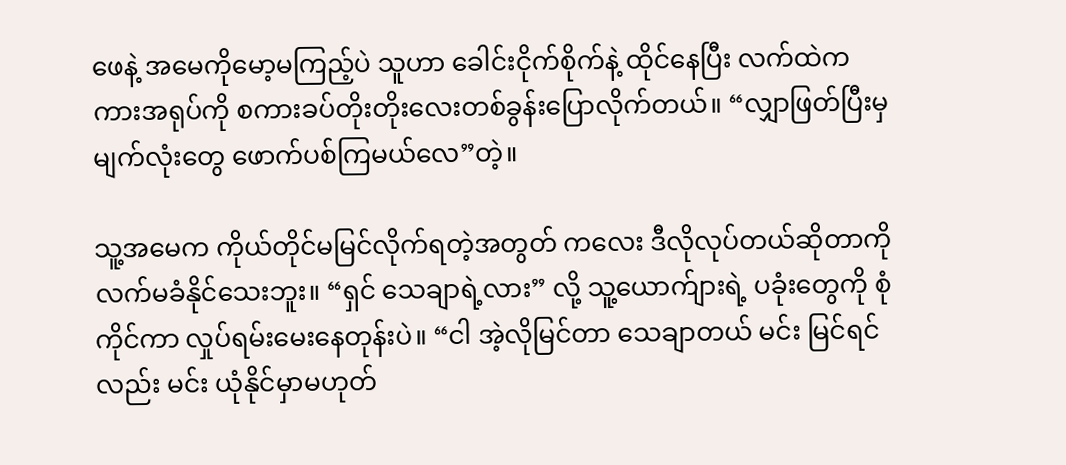ဖေနဲ့ အမေကိုမော့မကြည့်ပဲ သူဟာ ခေါင်းငိုက်စိုက်နဲ့ ထိုင်နေပြီး လက်ထဲက ကားအရုပ်ကို စကားခပ်တိုးတိုးလေးတစ်ခွန်းပြောလိုက်တယ်။ “လျှာဖြတ်ပြီးမှ မျက်လုံးတွေ ဖောက်ပစ်ကြမယ်လေ”တဲ့။

သူ့အမေက ကိုယ်တိုင်မမြင်လိုက်ရတဲ့အတွတ် ကလေး ဒီလိုလုပ်တယ်ဆိုတာကို လက်မခံနိုင်သေးဘူး။ “ရှင် သေချာရဲ့လား” လို့ သူ့ယောက်ျားရဲ့ ပခုံးတွေကို စုံကိုင်ကာ လှုပ်ရမ်းမေးနေတုန်းပဲ။ “ငါ အဲ့လိုမြင်တာ သေချာတယ် မင်း မြင်ရင်လည်း မင်း ယုံနိုင်မှာမဟုတ်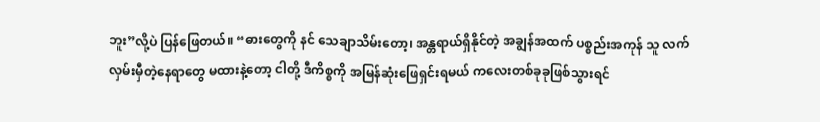ဘူး”လို့ပဲ ပြန်ဖြေတယ်။ “ဓားတွေကို နင် သေချာသိမ်းတော့၊ အန္တရာယ်ရှိနိုင်တဲ့ အချွန်အထက် ပစ္စည်းအကုန် သူ လက်လှမ်းမှီတဲ့နေရာတွေ မထားနဲ့တော့ ငါတို့ ဒီကိစ္စကို အမြန်ဆုံးဖြေရှင်းရမယ် ကလေးတစ်ခုခုဖြစ်သွားရင်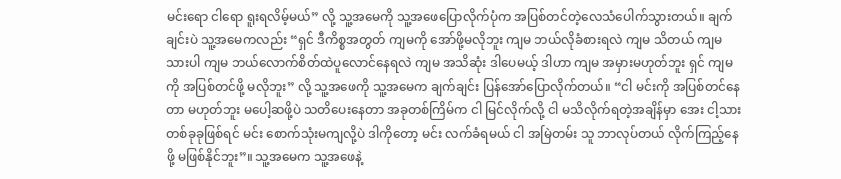မင်းရော ငါရော ရူးရလိမ့်မယ်” လို့ သူ့အမေကို သူ့အဖေပြောလိုက်ပုံက အပြစ်တင်တဲ့လေသံပေါက်သွားတယ်။ ချက်ချင်းပဲ သူ့အမေကလည်း “ရှင် ဒီကိစ္စအတွတ် ကျမကို အော်ဖို့မလိုဘူး ကျမ ဘယ်လိုခံစားရလဲ ကျမ သိတယ် ကျမ သားပါ ကျမ ဘယ်လောက်စိတ်ထဲပူလောင်နေရလဲ ကျမ အသိဆုံး ဒါပေမယ့် ဒါဟာ ကျမ အမှားမဟုတ်ဘူး ရှင် ကျမကို အပြစ်တင်ဖို့ မလိုဘူး” လို့ သူ့အဖေကို သူ့အမေက ချက်ချင်း ပြန်အော်ပြောလိုက်တယ်။ “ငါ မင်းကို အပြစ်တင်နေတာ မဟုတ်ဘူး မပေါ့ဆဖို့ပဲ သတိပေးနေတာ အခုတစ်ကြိမ်က ငါ မြင်လိုက်လို့ ငါ မသိလိုက်ရတဲ့အချိန်မှာ အေး ငါ့သားတစ်ခုခုဖြစ်ရင် မင်း စောက်သုံးမကျလို့ပဲ ဒါကိုတော့ မင်း လက်ခံရမယ် ငါ အမြဲတမ်း သူ ဘာလုပ်တယ် လိုက်ကြည့်နေဖို့ မဖြစ်နိုင်ဘူး”။ သူ့အမေက သူ့အဖေနဲ့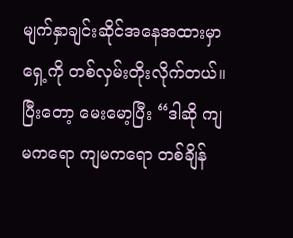မျက်နှာချင်းဆိုင်အနေအထားမှာ ရှေ့ကို တစ်လှမ်းတိုးလိုက်တယ်။ ပြီးတော့ မေးမော့ပြီး “ဒါဆို ကျမကရော ကျမကရော တစ်ချိန်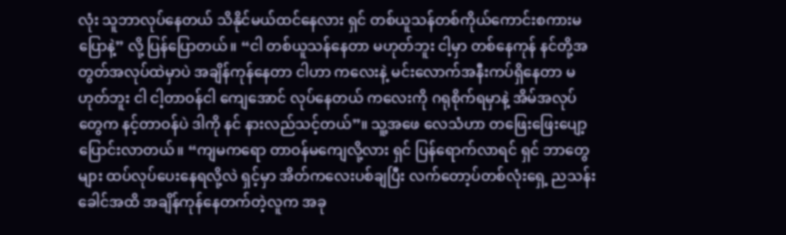လုံး သူဘာလုပ်နေတယ် သိနိုင်မယ်ထင်နေလား ရှင် တစ်ယူသန်တစ်ကိုယ်ကောင်းစကားမပြောနဲ့” လို့ ပြန်ပြောတယ်။ “ငါ တစ်ယူသန်နေတာ မဟုတ်ဘူး ငါ့မှာ တစ်နေကုန် နင်တို့အတွတ်အလုပ်ထဲမှာပဲ အချိန်ကုန်နေတာ ငါဟာ ကလေးနဲ့ မင်းလောက်အနီးကပ်ရှိနေတာ မဟုတ်ဘူး ငါ ငါ့တာဝန်ငါ ကျေအောင် လုပ်နေတယ် ကလေးကို ဂရုစိုက်ရမှာနဲ့ အိမ်အလုပ်တွေက နင့်တာဝန်ပဲ ဒါကို နင် နားလည်သင့်တယ်”။ သူ့အဖေ လေသံဟာ တဖြေးဖြေးပျော့ပြောင်းလာတယ်။ “ကျမကရော တာဝန်မကျေလို့လား ရှင် ပြန်ရောက်လာရင် ရှင် ဘာတွေများ ထပ်လုပ်ပေးနေရလို့လဲ ရှင့်မှာ အိတ်ကလေးပစ်ချပြီး လက်တော့ပ်တစ်လုံးရှေ့ ညသန်းခေါင်အထိ အချိန်ကုန်နေတက်တဲ့လူက အခု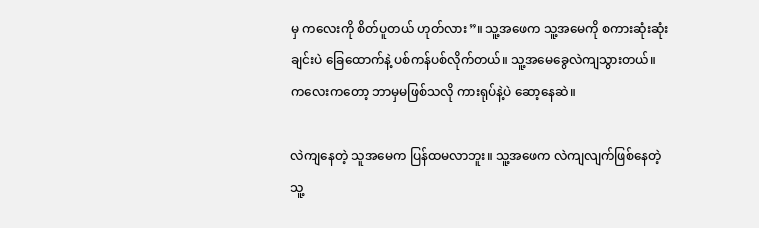မှ ကလေးကို စိတ်ပူတယ် ဟုတ်လား”။ သူ့အဖေက သူ့အမေကို စကားဆုံးဆုံးချင်းပဲ ခြေထောက်နဲ့ ပစ်ကန်ပစ်လိုက်တယ်။ သူ့အမေခွေလဲကျသွားတယ်။ ကလေးကတော့ ဘာမှမဖြစ်သလို ကားရုပ်နဲ့ပဲ ဆော့နေဆဲ။

လဲကျနေတဲ့ သူအမေက ပြန်ထမလာဘူး။ သူ့အဖေက လဲကျလျက်ဖြစ်နေတဲ့ သူ့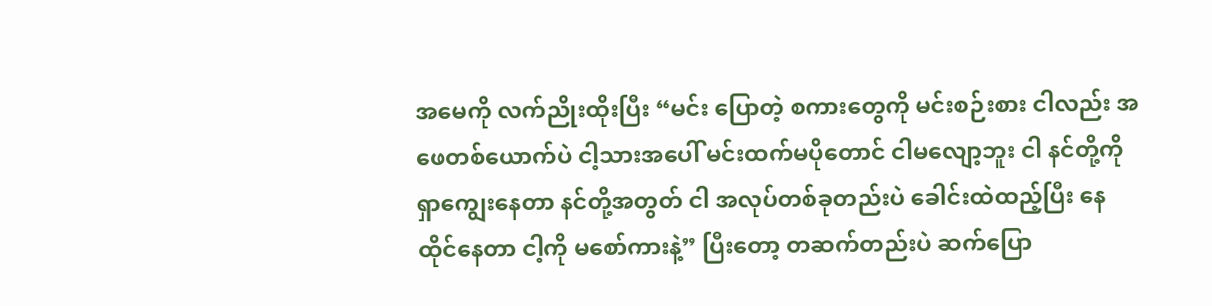အမေကို လက်ညိုးထိုးပြီး “မင်း ပြောတဲ့ စကားတွေကို မင်းစဉ်းစား ငါလည်း အဖေတစ်ယောက်ပဲ ငါ့သားအပေါ် မင်းထက်မပိုတောင် ငါမလျော့ဘူး ငါ နင်တို့ကို ရှာကျွေးနေတာ နင်တို့အတွတ် ငါ အလုပ်တစ်ခုတည်းပဲ ခေါင်းထဲထည့်ပြီး နေထိုင်နေတာ ငါ့ကို မစော်ကားနဲ့” ပြီးတော့ တဆက်တည်းပဲ ဆက်ပြော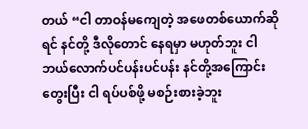တယ် “ငါ တာဝန်မကျေတဲ့ အဖေတစ်ယောက်ဆိုရင် နင်တို့ ဒီလိုတောင် နေရမှာ မဟုတ်ဘူး ငါ ဘယ်လောက်ပင်ပန်းပင်ပန်း နင်တို့အကြောင်းတွေးပြီး ငါ ရပ်ပစ်ဖို့ မစဉ်းစားခဲ့ဘူး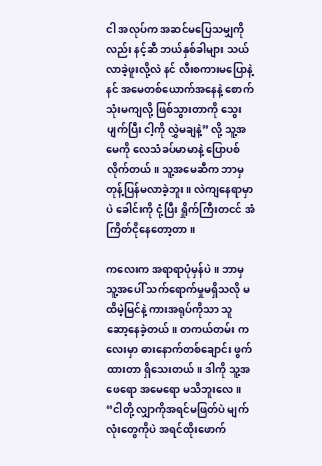ငါ အလုပ်က အဆင်မပြေသမျှကိုလည်း နင့်ဆီ ဘယ်နှစ်ခါများ သယ်လာခဲ့ဖူးလို့လဲ နင် လီးစကားမပြောနဲ့ နင် အမေတစ်ယောက်အနေနဲ့ စောက်သုံးမကျလို့ ဖြစ်သွားတာကို သွေးပျက်ပြီး ငါ့ကို လွှဲမချနဲ့” လို့ သူ့အမေကို လေသံခပ်မာမာနဲ့ ပြောပစ်လိုက်တယ်။ သူ့အမေဆီက ဘာမှ တုန့်ပြန်မလာခဲ့ဘူး။ လဲကျနေရာမှာပဲ ခေါင်းကို ငုံ့ပြီး ရှိုက်ကြီးတငင် အံကြိတ်ငိုနေတော့တာ။

ကလေးက အရာရာပုံမှန်ပဲ။ ဘာမှ သူ့အပေါ် သက်ရောက်မှုမရှိသလို မထိမဲ့မြင်နဲ့ ကားအရုပ်ကိုသာ သူ ဆော့နေခဲ့တယ်။ တကယ်တမ်း ကလေးမှာ ဓားနောက်တစ်ချောင်း ဖွက်ထားတာ ရှိသေးတယ်။ ဒါကို သူ့အဖေရော အမေရော မသိဘူးလေ။ “ငါတို့ လျှာကိုအရင်မဖြတ်ပဲ မျက်လုံးတွေကိုပဲ အရင်ထိုးဖောက်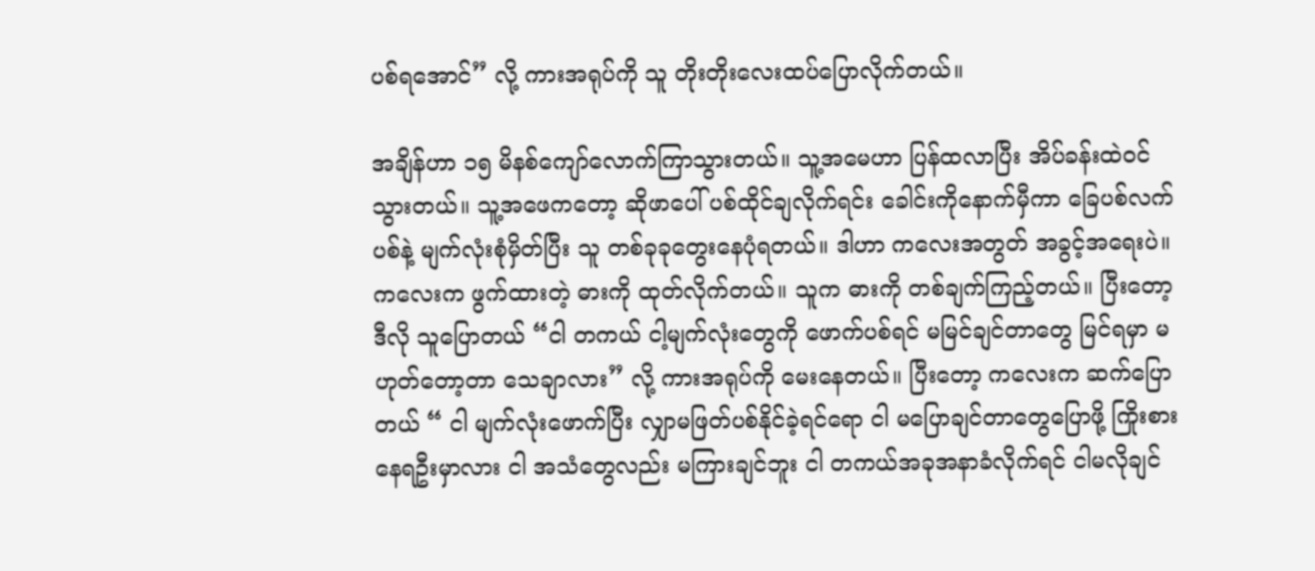ပစ်ရအောင်” လို့ ကားအရုပ်ကို သူ တိုးတိုးလေးထပ်ပြောလိုက်တယ်။

အချိန်ဟာ ၁၅ မိနစ်ကျော်လောက်ကြာသွားတယ်။ သူ့အမေဟာ ပြန်ထလာပြီး အိပ်ခန်းထဲဝင်သွားတယ်။ သူ့အဖေကတော့ ဆိုဖာပေါ် ပစ်ထိုင်ချလိုက်ရင်း ခေါင်းကိုနောက်မှီကာ ခြေပစ်လက်ပစ်နဲ့ မျက်လုံးစုံမှိတ်ပြီး သူ တစ်ခုခုတွေးနေပုံရတယ်။ ဒါဟာ ကလေးအတွတ် အခွင့်အရေးပဲ။ ကလေးက ဖွက်ထားတဲ့ ဓားကို ထုတ်လိုက်တယ်။ သူက ဓားကို တစ်ချက်ကြည့်တယ်။ ပြီးတော့ ဒီလို သူပြောတယ် “ငါ တကယ် ငါ့မျက်လုံးတွေကို ဖောက်ပစ်ရင် မမြင်ချင်တာတွေ မြင်ရမှာ မဟုတ်တော့တာ သေချာလား” လို့ ကားအရုပ်ကို မေးနေတယ်။ ပြီးတော့ ကလေးက ဆက်ပြောတယ် “ ငါ မျက်လုံးဖောက်ပြီး လျှာမဖြတ်ပစ်နိုင်ခဲ့ရင်ရော ငါ မပြောချင်တာတွေပြောဖို့ ကြိုးစားနေရဦးမှာလား ငါ အသံတွေလည်း မကြားချင်ဘူး ငါ တကယ်အခုအနာခံလိုက်ရင် ငါမလိုချင်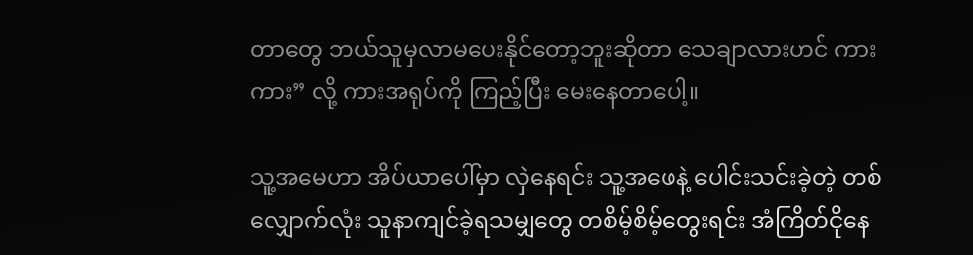တာတွေ ဘယ်သူမှလာမပေးနိုင်တော့ဘူးဆိုတာ သေချာလားဟင် ကားကား” လို့ ကားအရုပ်ကို ကြည့်ပြီး မေးနေတာပေါ့။

သူ့အမေဟာ အိပ်ယာပေါ်မှာ လှဲနေရင်း သူ့အဖေနဲ့ ပေါင်းသင်းခဲ့တဲ့ တစ်လျှောက်လုံး သူနာကျင်ခဲ့ရသမျှတွေ တစိမ့်စိမ့်တွေးရင်း အံကြိတ်ငိုနေ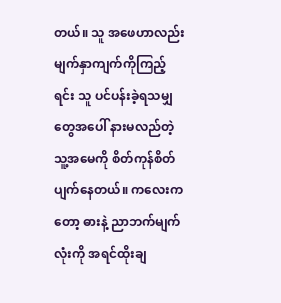တယ်။ သူ အဖေဟာလည်း မျက်နှာကျက်ကိုကြည့်ရင်း သူ ပင်ပန်းခဲ့ရသမျှတွေအပေါ် နားမလည်တဲ့ သူ့အမေကို စိတ်ကုန်စိတ်ပျက်နေတယ်။ ကလေးကတော့ ဓားနဲ့ ညာဘက်မျက်လုံးကို အရင်ထိုးချ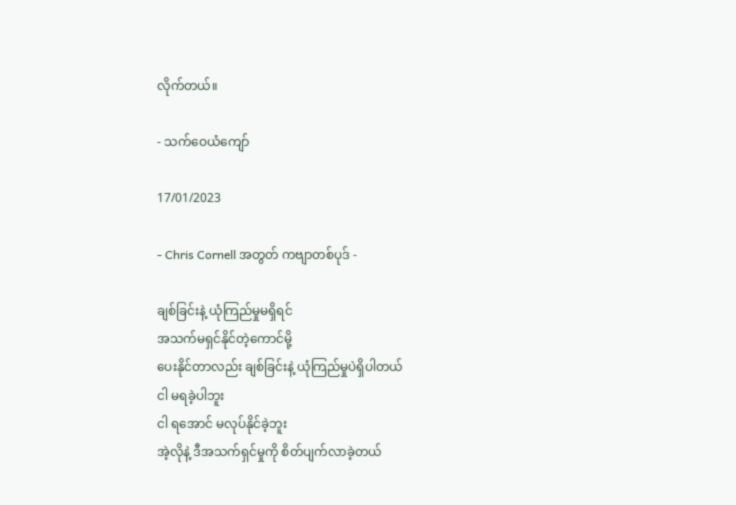လိုက်တယ်။

- သက်ဝေယံကျော်

17/01/2023

- Chris Cornell အတွတ် ကဗျာတစ်ပုဒ် -

ချစ်ခြင်းနဲ့ ယုံကြည်မှုမရှိရင်
အသက်မရှင်နိုင်တဲ့ကောင်မို့
ပေးနိုင်တာလည်း ချစ်ခြင်းနဲ့ ယုံကြည်မှုပဲရှိပါတယ်
ငါ မရခဲ့ပါဘူး
ငါ ရအောင် မလုပ်နိုင်ခဲ့ဘူး
အဲ့လိုနဲ့ ဒီအသက်ရှင်မှုကို စိတ်ပျက်လာခဲ့တယ်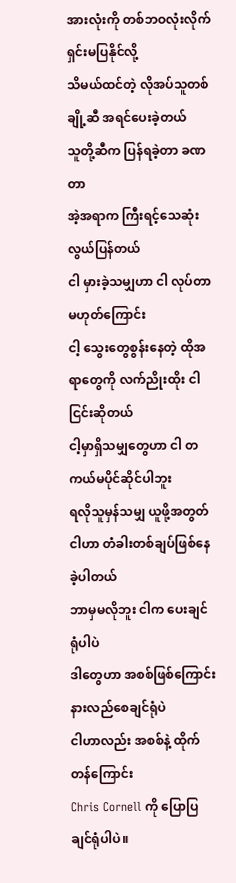အားလုံးကို တစ်ဘဝလုံးလိုက်ရှင်းမပြနိုင်လို့
သိမယ်ထင်တဲ့ လိုအပ်သူတစ်ချို့ဆီ အရင်ပေးခဲ့တယ်
သူတို့ဆီက ပြန်ရခဲ့တာ ခဏတာ
အဲ့အရာက ကြီးရင့်သေဆုံးလွယ်ပြန်တယ်
ငါ မှားခဲ့သမျှဟာ ငါ လုပ်တာမဟုတ်ကြောင်း
ငါ့ သွေးတွေစွန်းနေတဲ့ ထိုအရာတွေကို လက်ညိုးထိုး ငါငြင်းဆိုတယ်
ငါ့မှာရှိသမျှတွေဟာ ငါ တကယ်မပိုင်ဆိုင်ပါဘူး
ရလိုသူမှန်သမျှ ယူဖို့အတွတ် ငါဟာ တံခါးတစ်ချပ်ဖြစ်နေခဲ့ပါတယ်
ဘာမှမလိုဘူး ငါက ပေးချင်ရုံပါပဲ
ဒါတွေဟာ အစစ်ဖြစ်ကြောင်း နားလည်စေချင်ရုံပဲ
ငါဟာလည်း အစစ်နဲ့ ထိုက်တန်ကြောင်း
Chris Cornell ကို ပြောပြချင်ရုံပါပဲ။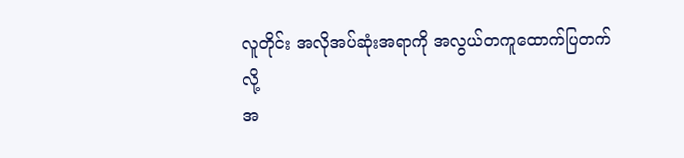လူတိုင်း အလိုအပ်ဆုံးအရာကို အလွယ်တကူထောက်ပြတက်လို့
အ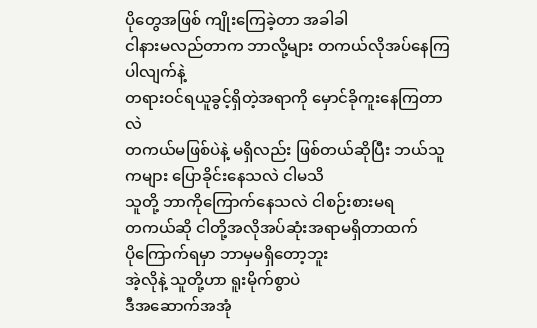ပိုတွေအဖြစ် ကျိုးကြေခဲ့တာ အခါခါ
ငါနားမလည်တာက ဘာလို့များ တကယ်လိုအပ်နေကြပါလျက်နဲ့
တရားဝင်ရယူခွင့်ရှိတဲ့အရာကို မှောင်ခိုကူးနေကြတာလဲ
တကယ်မဖြစ်ပဲနဲ့ မရှိလည်း ဖြစ်တယ်ဆိုပြီး ဘယ်သူကများ ပြောခိုင်းနေသလဲ ငါမသိ
သူတို့ ဘာကိုကြောက်နေသလဲ ငါစဉ်းစားမရ
တကယ်ဆို ငါတို့အလိုအပ်ဆုံးအရာမရှိတာထက်
ပိုကြောက်ရမှာ ဘာမှမရှိတော့ဘူး
အဲ့လိုနဲ့ သူတို့ဟာ ရူးမိုက်စွာပဲ
ဒီအဆောက်အအုံ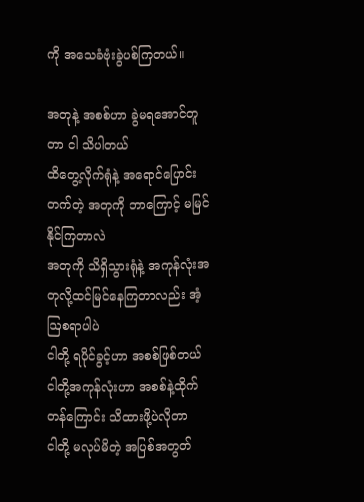ကို အသေခံဗုံးခွဲပစ်ကြတယ်။

အတုနဲ့ အစစ်ဟာ ခွဲမရအောင်တူတာ ငါ သိပါတယ်
ထိတွေ့လိုက်ရုံနဲ့ အရောင်ပြောင်းတက်တဲ့ အတုကို ဘာကြောင့် မမြင်နိုင်ကြတာလဲ
အတုကို သိရှိသွားရုံနဲ့ အကုန်လုံးအတုလို့ထင်မြင်နေကြတာလည်း အံ့ဩစရာပါပဲ
ငါတို့ ရပိုင်ခွင့်ဟာ အစစ်ဖြစ်တယ်
ငါတို့အကုန်လုံးဟာ အစစ်နဲ့ထိုက်တန်ကြောင်း သိထားဖို့ပဲလိုတာ
ငါတို့ မလုပ်မိတဲ့ အပြစ်အတွတ်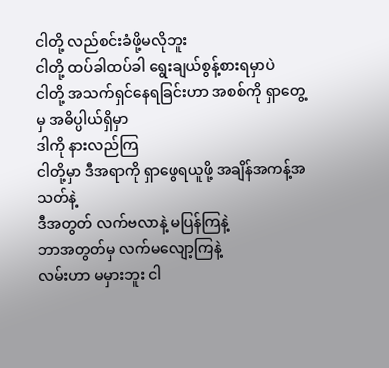ငါတို့ လည်စင်းခံဖို့မလိုဘူး
ငါတို့ ထပ်ခါထပ်ခါ ရွေးချယ်စွန့်စားရမှာပဲ
ငါတို့ အသက်ရှင်နေရခြင်းဟာ အစစ်ကို ရှာတွေ့မှ အဓိပ္ပါယ်ရှိမှာ
ဒါကို နားလည်ကြ
ငါတို့မှာ ဒီအရာကို ရှာဖွေရယူဖို့ အချိန်အကန့်အသတ်နဲ့
ဒီအတွတ် လက်ဗလာနဲ့ မပြန်ကြနဲ့
ဘာအတွတ်မှ လက်မလျော့ကြနဲ့
လမ်းဟာ မမှားဘူး ငါ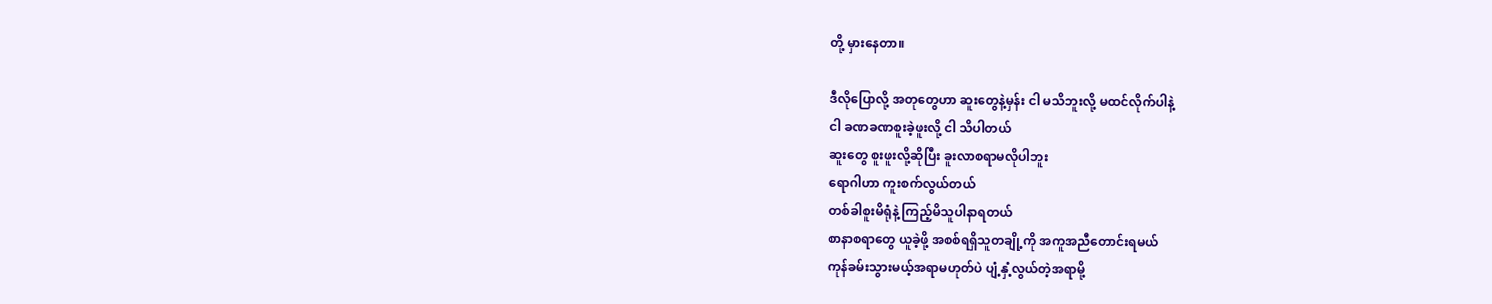တို့ မှားနေတာ။

ဒီလိုပြောလို့ အတုတွေဟာ ဆူးတွေနဲ့မှန်း ငါ မသိဘူးလို့ မထင်လိုက်ပါနဲ့
ငါ ခဏခဏစူးခဲ့ဖူးလို့ ငါ သိပါတယ်
ဆူးတွေ စူးဖူးလို့ဆိုပြီး ခူးလာစရာမလိုပါဘူး
ရောဂါဟာ ကူးစက်လွယ်တယ်
တစ်ခါစူးမိရုံနဲ့ ကြည့်မိသူပါနာရတယ်
စာနာစရာတွေ ယူခဲ့ဖို့ အစစ်ရရှိသူတချို့ကို အကူအညီတောင်းရမယ်
ကုန်ခမ်းသွားမယ့်အရာမဟုတ်ပဲ ပျံ့နှံ့လွယ်တဲ့အရာမို့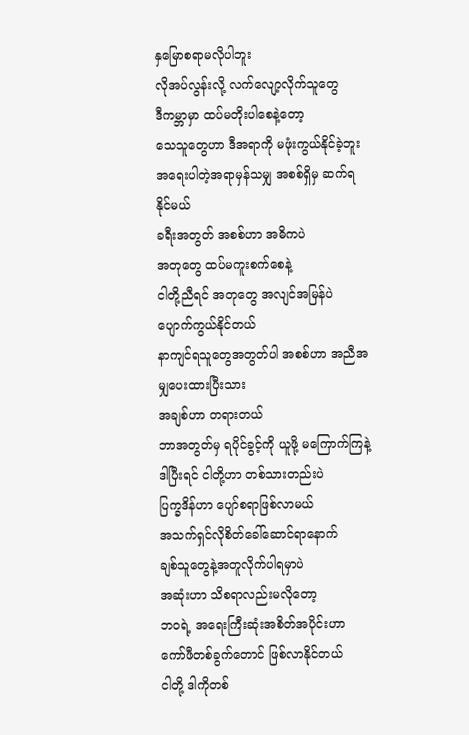နှမြောစရာမလိုပါဘူး
လိုအပ်လွန်းလို့ လက်လျော့လိုက်သူတွေ
ဒီကမ္ဘာမှာ ထပ်မတိုးပါစေနဲ့တော့
သေသူတွေဟာ ဒီအရာကို မဖုံးကွယ်နိုင်ခဲ့ဘူး
အရေးပါတဲ့အရာမှန်သမျှ အစစ်ရှိမှ ဆက်ရနိုင်မယ်
ခရီးအတွတ် အစစ်ဟာ အဓိကပဲ
အတုတွေ ထပ်မကူးစက်စေနဲ့
ငါတို့ညီရင် အတုတွေ အလျင်အမြန်ပဲ ပျောက်ကွယ်နိုင်တယ်
နာကျင်ရသူတွေအတွတ်ပါ အစစ်ဟာ အညီအမျှပေးထားပြီးသား
အချစ်ဟာ တရားတယ်
ဘာအတွတ်မှ ရပိုင်ခွင့်ကို ယူဖို့ မကြောက်ကြနဲ့
ဒါပြီးရင် ငါတို့ဟာ တစ်သားတည်းပဲ
ပြက္ခဒိန်ဟာ ပျော်စရာဖြစ်လာမယ်
အသက်ရှင်လိုစိတ်ခေါ်ဆောင်ရာနောက်
ချစ်သူတွေနဲ့အတူလိုက်ပါရမှာပဲ
အဆုံးဟာ သိစရာလည်းမလိုတော့
ဘဝရဲ့ အရေးကြီးဆုံးအစိတ်အပိုင်းဟာ
ကော်ဖီတစ်ခွက်တောင် ဖြစ်လာနိုင်တယ်
ငါတို့ ဒါကိုတစ်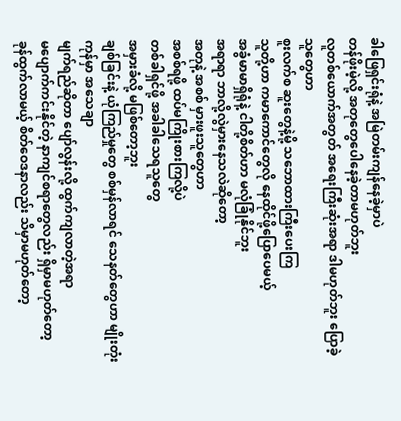ခါဖြေရှင်းရုံနဲ့ အမြဲတမ်းကျန်နေခဲ့မှာပဲ
တန်ဖိုးမဲ့လို့ အတုတွေပေါနေခဲ့တာမဟုတ်ဘူး
လူတစ်ယောက်အတွတ် အရေးကြီးဆုံးအရာ ဒါမဟုတ်ဘူး ပြောခဲ့သူတွေဟာ
စူးလက်စ ဆူးတွေနဲ့မို့ သဘောထားကြီးပေးကြ
သူတို့ဟာ ကမာကောင်တွေလို နေထိုင်ဖို့ပြောပေမယ့်
အခွံမာမာရှိရုံနဲ့ ငါတို့စိတ်ဟာ မလုံခြုံနိုင်ဘူး
အရာရာ ဘာလို့လွဲမှားနေသလဲဆိုတော့
အတုနဲ့ အစစ် မှားဖူးသူတွေဟာ
အစစ်ရဖို့ ထပ်မကြိုးစားကြလို့ပဲ
တစ်ခါရှင်ဖို့ အခါခါသေရသူတွေ
အမှားခံလို့ မဖြစ်တော့ဘူး
ချစ်ခြင်းနဲ့ ယုံကြည်မှုတွေ စစ်မှန်လာရင် သေနတ်တွေဟာ မျိုးတုံးကုန်မှာ အသေချာ
မျက်ရည်ဆိုတာ ပျော်လွန်းလို့ ထွက်ကျလာတဲ့အရာ
မပျောက်ကင်းနိုင်တဲ့ နာကျင်စရာတွေလည်း ရှိမှာမဟုတ်တော့
ခုန်ထွက်လာမယ့် စိတ်ဝေဒနာလည်း သိမှာမဟုတ်တော့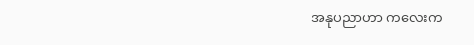အနုပညာဟာ ကလေးက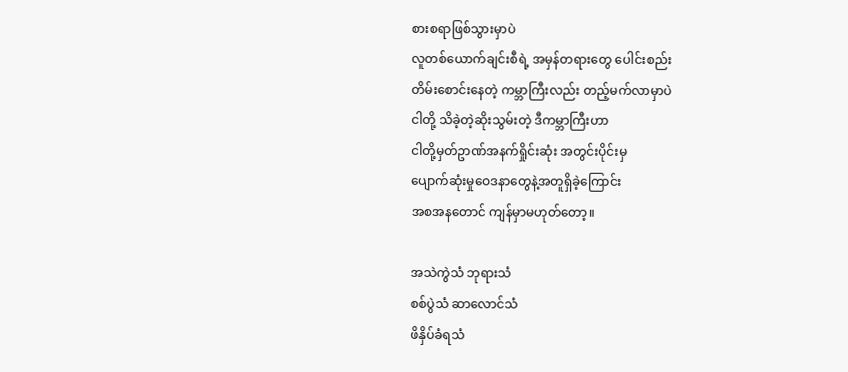စားစရာဖြစ်သွားမှာပဲ
လူတစ်ယောက်ချင်းစီရဲ့ အမှန်တရားတွေ ပေါင်းစည်း
တိမ်းစောင်းနေတဲ့ ကမ္ဘာကြီးလည်း တည့်မက်လာမှာပဲ
ငါတို့ သိခဲ့တဲ့ဆိုးသွမ်းတဲ့ ဒီကမ္ဘာကြီးဟာ
ငါတို့မှတ်ဥာဏ်အနက်ရှိုင်းဆုံး အတွင်းပိုင်းမှ
ပျောက်ဆုံးမှုဝေဒနာတွေနဲ့အတူရှိခဲ့ကြောင်း
အစအနတောင် ကျန်မှာမဟုတ်တော့။

အသဲကွဲသံ ဘုရားသံ
စစ်ပွဲသံ ဆာလောင်သံ
ဖိနှိပ်ခံရသံ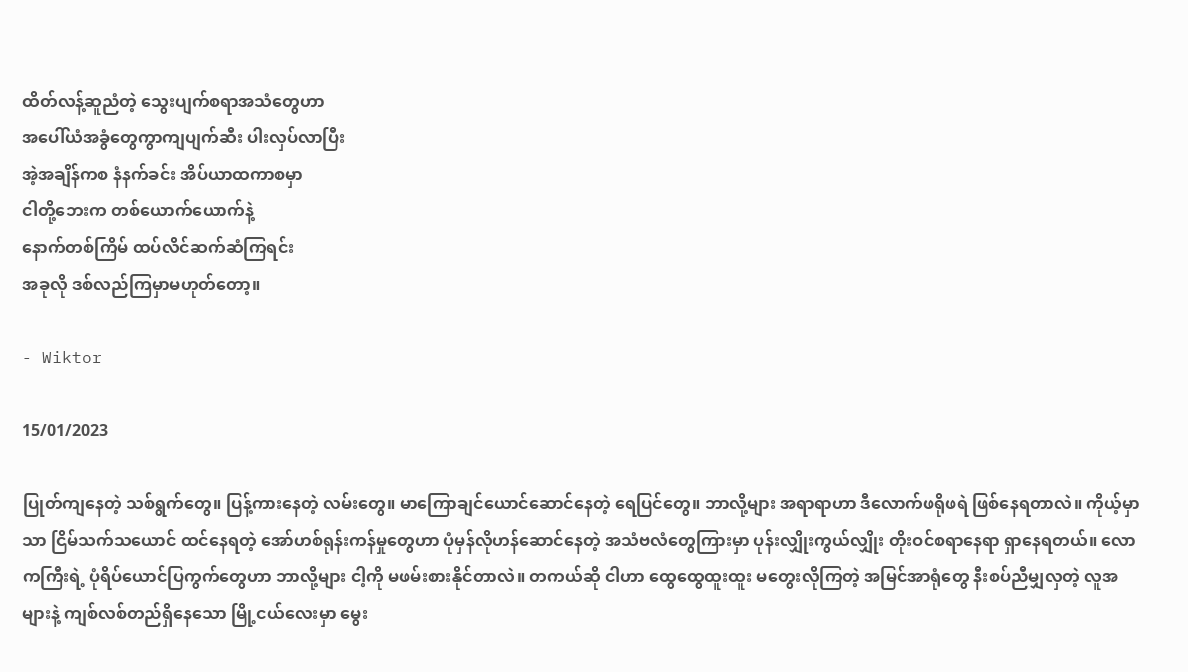ထိတ်လန့်ဆူညံတဲ့ သွေးပျက်စရာအသံတွေဟာ
အပေါ်ယံအခွံတွေကွာကျပျက်ဆီး ပါးလှပ်လာပြီး
အဲ့အချိန်ကစ နံနက်ခင်း အိပ်ယာထကာစမှာ
ငါတို့ဘေးက တစ်ယောက်ယောက်နဲ့
နောက်တစ်ကြိမ် ထပ်လိင်ဆက်ဆံကြရင်း
အခုလို ဒစ်လည်ကြမှာမဟုတ်တော့။

- Wiktor

15/01/2023

ပြုတ်ကျနေတဲ့ သစ်ရွက်တွေ။ ပြန့်ကားနေတဲ့ လမ်းတွေ။ မာကြောချင်ယောင်ဆောင်နေတဲ့ ရေပြင်တွေ။ ဘာလို့များ အရာရာဟာ ဒီလောက်ဖရိုဖရဲ ဖြစ်နေရတာလဲ။ ကိုယ့်မှာသာ ငြိမ်သက်သယောင် ထင်နေရတဲ့ အော်ဟစ်ရုန်းကန်မှုတွေဟာ ပုံမှန်လိုဟန်ဆောင်နေတဲ့ အသံဗလံတွေကြားမှာ ပုန်းလျှိုးကွယ်လျှိုး တိုးဝင်စရာနေရာ ရှာနေရတယ်။ လောကကြီးရဲ့ ပုံရိပ်ယောင်ပြကွက်တွေဟာ ဘာလို့များ ငါ့ကို မဖမ်းစားနိုင်တာလဲ။ တကယ်ဆို ငါဟာ ထွေထွေထူးထူး မတွေးလိုကြတဲ့ အမြင်အာရုံတွေ နီးစပ်ညီမျှလှတဲ့ လူအများနဲ့ ကျစ်လစ်တည်ရှိနေသော မြို့ငယ်လေးမှာ မွေး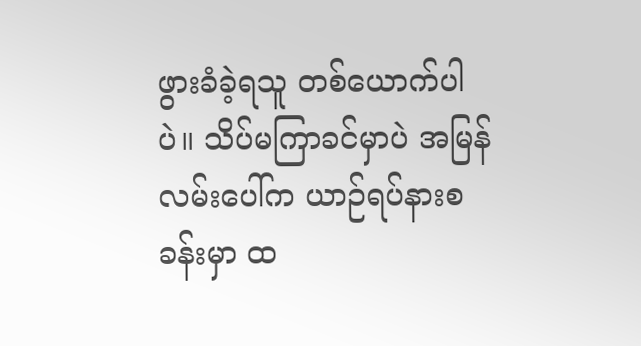ဖွားခံခဲ့ရသူ တစ်ယောက်ပါပဲ။ သိပ်မကြာခင်မှာပဲ အမြန်လမ်းပေါ်က ယာဉ်ရပ်နားစခန်းမှာ ထ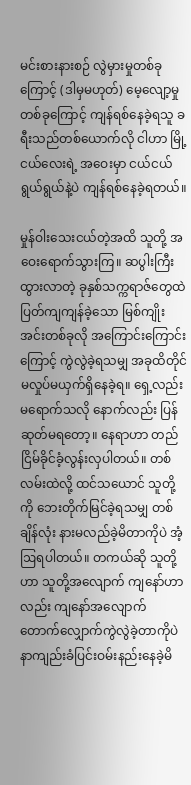မင်းစားနားစဉ် လွဲမှားမှုတစ်ခုကြောင့် (ဒါမှမဟုတ်) မေ့လျော့မှုတစ်ခုကြောင့် ကျန်ရစ်နေခဲ့ရသူ ခရီးသည်တစ်ယောက်လို ငါဟာ မြို့ငယ်လေးရဲ့ အဝေးမှာ ငယ်ငယ်ရွယ်ရွယ်နဲ့ပဲ ကျန်ရစ်နေခဲ့ရတယ်။

မှုန်ဝါးသေးငယ်တဲ့အထိ သူတို့ အဝေးရောက်သွားကြ။ ဆပွါးကြီးထွားလာတဲ့ ခုနှစ်သက္ကရာဇ်တွေထဲ ပြတ်ကျကျန်ခဲ့သော မြစ်ကျိုးအင်းတစ်ခုလို အကြောင်းကြောင်းကြောင့် ကွဲလွဲခဲ့ရသမျှ အခုထိတိုင် မလှုပ်မယှက်ရှိနေခဲ့ရ။ ရှေ့လည်း မရောက်သလို နောက်လည်း ပြန်ဆုတ်မရတော့။ နေရာဟာ တည်ငြိမ်ခိုင်ခံ့လွန်းလှပါတယ်။ တစ်လမ်းထဲလို့ ထင်သယောင် သူတို့ကို ဘေးတိုက်မြင်ခဲ့ရသမျှ တစ်ချိန်လုံး နားမလည်ခဲ့မိတာကိုပဲ အံ့ဩရပါတယ်။ တကယ်ဆို သူတို့ဟာ သူတို့အလျောက် ကျနော်ဟာလည်း ကျနော်အလျောက် တောက်လျှောက်ကွဲလွဲခဲ့တာကိုပဲ နာကျည်းခံပြင်းဝမ်းနည်းနေခဲ့မိ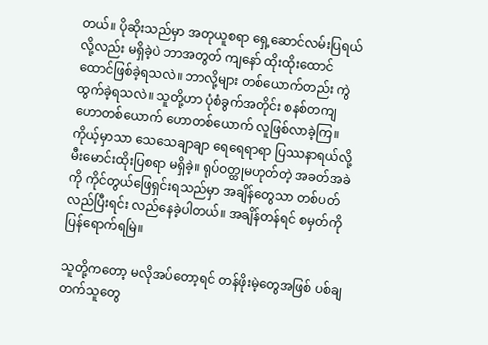တယ်။ ပိုဆိုးသည်မှာ အတုယူစရာ ရှေ့ဆောင်လမ်းပြရယ်လို့လည်း မရှိခဲ့ပဲ ဘာအတွတ် ကျနော် ထိုးထိုးထောင်ထောင်ဖြစ်ခဲ့ရသလဲ။ ဘာလို့များ တစ်ယောက်တည်း ကွဲထွက်ခဲ့ရသလဲ။ သူတို့ဟာ ပုံစံခွက်အတိုင်း စနစ်တကျ ဟောတစ်ယောက် ဟောတစ်ယောက် လူဖြစ်လာခဲ့ကြ။ ကိုယ့်မှာသာ သေသေချာချာ ရေရေရာရာ ပြဿနာရယ်လို့ မီးမောင်းထိုးပြစရာ မရှိခဲ့။ ရုပ်ဝတ္ထုမဟုတ်တဲ့ အခတ်အခဲကို ကိုင်တွယ်ဖြေရှင်းရသည်မှာ အချိန်တွေသာ တစ်ပတ်လည်ပြီးရင်း လည်နေခဲ့ပါတယ်။ အချိန်တန်ရင် စမှတ်ကို ပြန်ရောက်ရမြဲ။

သူတို့ကတော့ မလိုအပ်တော့ရင် တန်ဖိုးမဲ့တွေအဖြစ် ပစ်ချတက်သူတွေ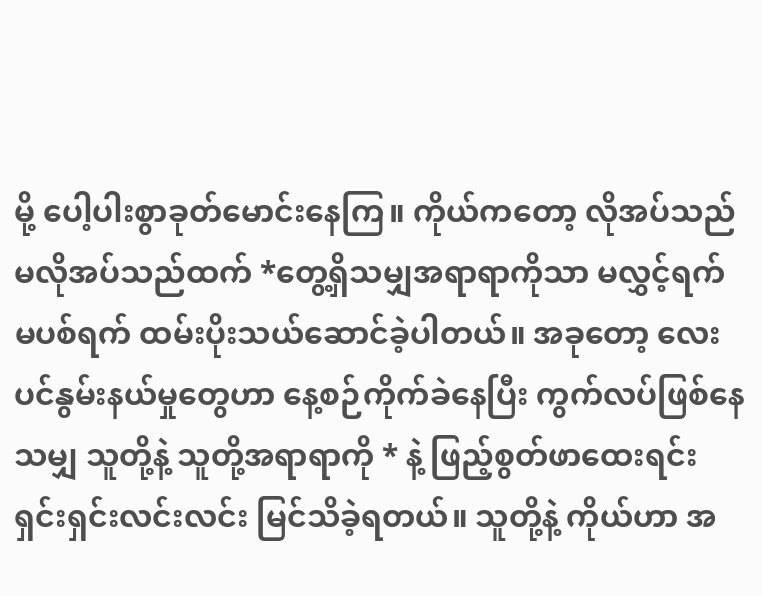မို့ ပေါ့ပါးစွာခုတ်မောင်းနေကြ။ ကိုယ်ကတော့ လိုအပ်သည် မလိုအပ်သည်ထက် *တွေ့ရှိသမျှအရာရာကိုသာ မလွှင့်ရက် မပစ်ရက် ထမ်းပိုးသယ်ဆောင်ခဲ့ပါတယ်။ အခုတော့ လေးပင်နွမ်းနယ်မှုတွေဟာ နေ့စဉ်ကိုက်ခဲနေပြီး ကွက်လပ်ဖြစ်နေသမျှ သူတို့နဲ့ သူတို့အရာရာကို * နဲ့ ဖြည့်စွတ်ဖာထေးရင်း ရှင်းရှင်းလင်းလင်း မြင်သိခဲ့ရတယ်။ သူတို့နဲ့ ကိုယ်ဟာ အ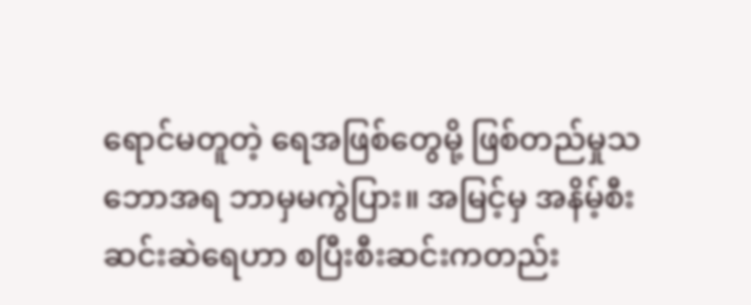ရောင်မတူတဲ့ ရေအဖြစ်တွေမို့ ဖြစ်တည်မှုသဘောအရ ဘာမှမကွဲပြား။ အမြင့်မှ အနိမ့်စီးဆင်းဆဲရေဟာ စပြီးစီးဆင်းကတည်း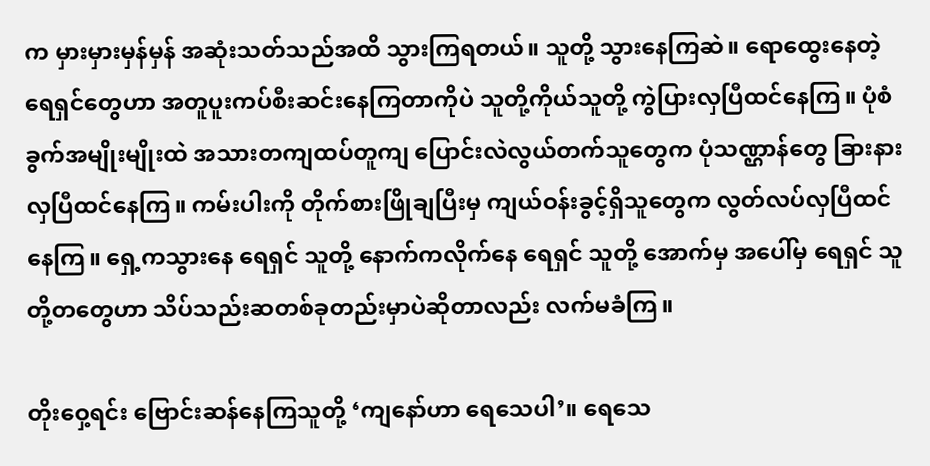က မှားမှားမှန်မှန် အဆုံးသတ်သည်အထိ သွားကြရတယ်။ သူတို့ သွားနေကြဆဲ။ ရောထွေးနေတဲ့ ရေရှင်တွေဟာ အတူပူးကပ်စီးဆင်းနေကြတာကိုပဲ သူတို့ကိုယ်သူတို့ ကွဲပြားလှပြီထင်နေကြ။ ပုံစံခွက်အမျိုးမျိုးထဲ အသားတကျထပ်တူကျ ပြောင်းလဲလွယ်တက်သူတွေက ပုံသဏ္ဌာန်တွေ ခြားနားလှပြီထင်နေကြ။ ကမ်းပါးကို တိုက်စားဖြိုချပြီးမှ ကျယ်ဝန်းခွင့်ရှိသူတွေက လွတ်လပ်လှပြီထင်နေကြ။ ရှေ့ကသွားနေ ရေရှင် သူတို့ နောက်ကလိုက်နေ ရေရှင် သူတို့ အောက်မှ အပေါ်မှ ရေရှင် သူတို့တတွေဟာ သိပ်သည်းဆတစ်ခုတည်းမှာပဲဆိုတာလည်း လက်မခံကြ။

တိုးဝှေ့ရင်း ဗြောင်းဆန်နေကြသူတို့ ‘ကျနော်ဟာ ရေသေပါ’။ ရေသေ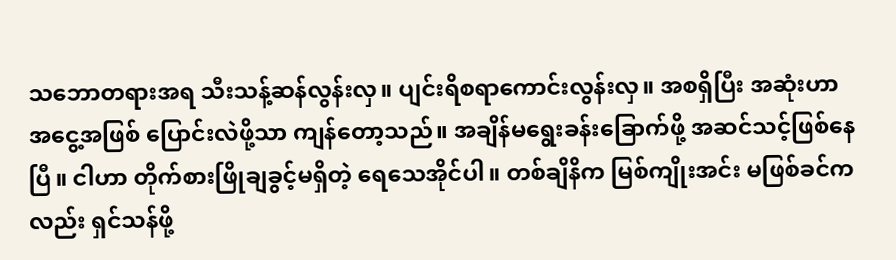သဘောတရားအရ သီးသန့်ဆန်လွန်းလှ။ ပျင်းရိစရာကောင်းလွန်းလှ။ အစရှိပြီး အဆုံးဟာ အငွေ့အဖြစ် ပြောင်းလဲဖို့သာ ကျန်တော့သည်။ အချိန်မရွေးခန်းခြောက်ဖို့ အဆင်သင့်ဖြစ်နေပြီ။ ငါဟာ တိုက်စားဖြိုချခွင့်မရှိတဲ့ ရေသေအိုင်ပါ။ တစ်ချိနိက မြစ်ကျိုးအင်း မဖြစ်ခင်ကလည်း ရှင်သန်ဖို့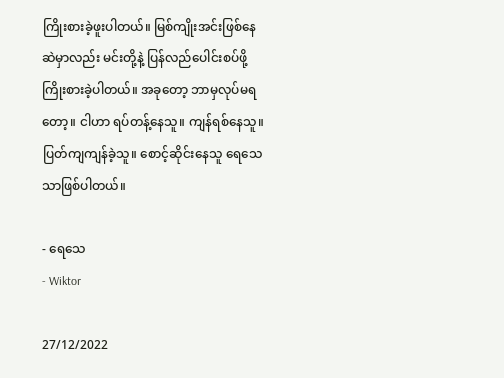ကြိုးစားခဲ့ဖူးပါတယ်။ မြစ်ကျိုးအင်းဖြစ်နေဆဲမှာလည်း မင်းတို့နဲ့ ပြန်လည်ပေါင်းစပ်ဖို့ ကြိုးစားခဲ့ပါတယ်။ အခုတော့ ဘာမှလုပ်မရတော့။ ငါဟာ ရပ်တန့်နေသူ။ ကျန်ရစ်နေသူ။ ပြတ်ကျကျန်ခဲ့သူ။ စောင့်ဆိုင်းနေသူ ရေသေသာဖြစ်ပါတယ်။

- ရေသေ
- Wiktor

27/12/2022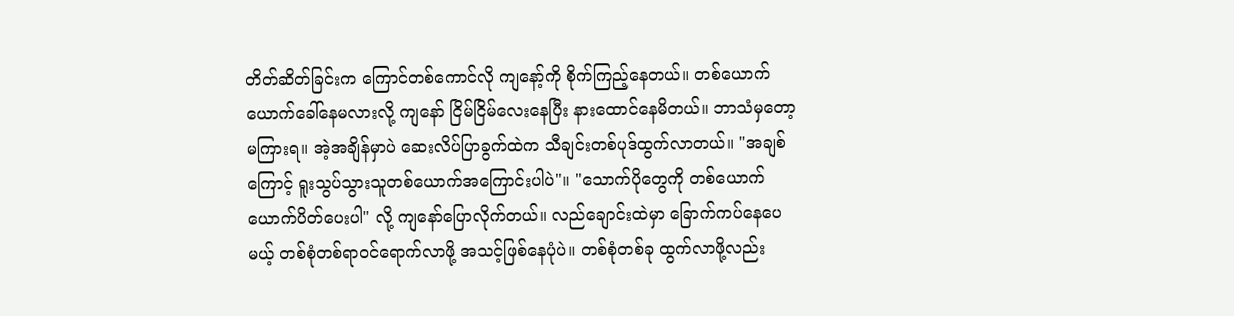တိတ်ဆိတ်ခြင်းက ကြောင်တစ်ကောင်လို ကျနော့်ကို စိုက်ကြည့်နေတယ်။ တစ်ယောက်ယောက်ခေါ်နေမလားလို့ ကျနော် ‌ငြိမ်ငြိမ်လေးနေပြီး နားထောင်နေမိတယ်။ ဘာသံမှတော့ မကြားရ။ အဲ့အချိန်မှာပဲ ဆေးလိပ်ပြာခွက်ထဲက သီချင်းတစ်ပုဒ်ထွက်လာတယ်။ "အချစ်ကြောင့် ရူးသွပ်သွားသူတစ်ယောက်အကြောင်းပါပဲ"။ "သောက်ပိုတွေကို တစ်ယောက်ယောက်ပိတ်ပေးပါ" လို့ ကျနော်ပြောလိုက်တယ်။ လည်ချောင်းထဲမှာ ခြောက်ကပ်နေပေမယ့် တစ်စုံတစ်ရာဝင်ရောက်လာဖို့ အသင့်ဖြစ်နေပုံပဲ။ တစ်စုံတစ်ခု ထွက်လာဖို့လည်း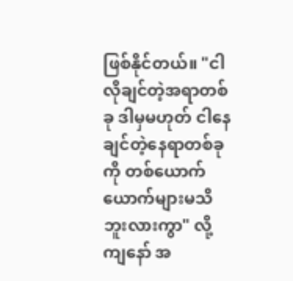ဖြစ်နိုင်တယ်။ "ငါလိုချင်တဲ့အရာတစ်ခု ဒါမှမဟုတ် ငါနေချင်တဲ့နေရာတစ်ခုကို တစ်ယောက်ယောက်များမသိဘူးလားကွာ" လို့ ကျနော် အ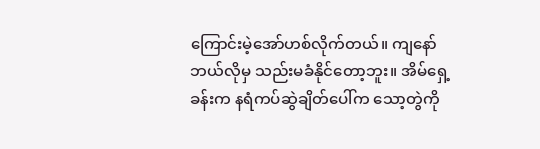ကြောင်းမဲ့အော်ဟစ်လိုက်တယ်။ ကျနော် ဘယ်လိုမှ သည်းမခံနိုင်တော့ဘူး။ အိမ်ရှေ့ခန်းက နရံကပ်ဆွဲချိတ်ပေါ်က သော့တွဲကို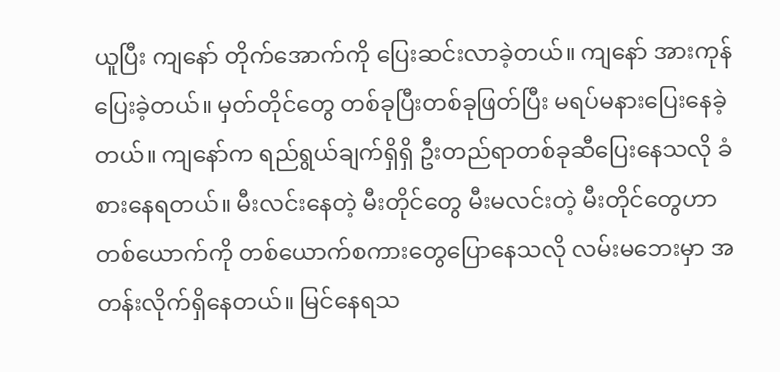ယူပြီး ကျနော် တိုက်အောက်ကို ပြေးဆင်းလာခဲ့တယ်။ ကျနော် အားကုန်ပြေးခဲ့တယ်။ မှတ်တိုင်တွေ တစ်ခုပြီးတစ်ခုဖြတ်ပြီး မရပ်မနားပြေးနေခဲ့တယ်။ ကျနော်က ရည်ရွယ်ချက်ရှိရှိ ဦးတည်ရာတစ်ခုဆီပြေးနေသလို ခံစားနေရတယ်။ မီးလင်းနေတဲ့ မီးတိုင်တွေ မီးမလင်းတဲ့ မီးတိုင်တွေဟာ တစ်ယောက်ကို တစ်ယောက်စကားတွေပြောနေသလို လမ်းမဘေးမှာ အတန်းလိုက်ရှိနေတယ်။ မြင်နေရသ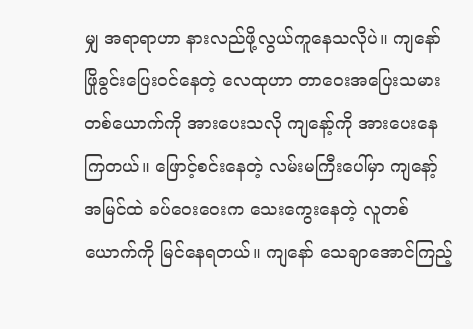မျှ အရာရာဟာ နားလည်ဖို့လွယ်ကူနေသလိုပဲ။ ကျနော်ဖြိုခွင်းပြေးဝင်နေတဲ့ လေထုဟာ တာဝေးအပြေးသမားတစ်ယောက်ကို အားပေးသလို ကျနော့်ကို အားပေးနေကြတယ်။ ဖြောင့်စင်းနေတဲ့ လမ်းမကြီးပေါ်မှာ ကျနော့်အမြင်ထဲ ခပ်ဝေးဝေးက သေးကွေးနေတဲ့ လူတစ်ယောက်ကို မြင်နေရတယ်။ ကျနော် သေချာအောင်ကြည့်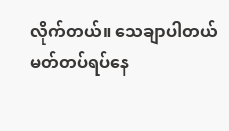လိုက်တယ်။ သေချာပါတယ် မတ်တပ်ရပ်နေ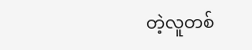တဲ့လူတစ်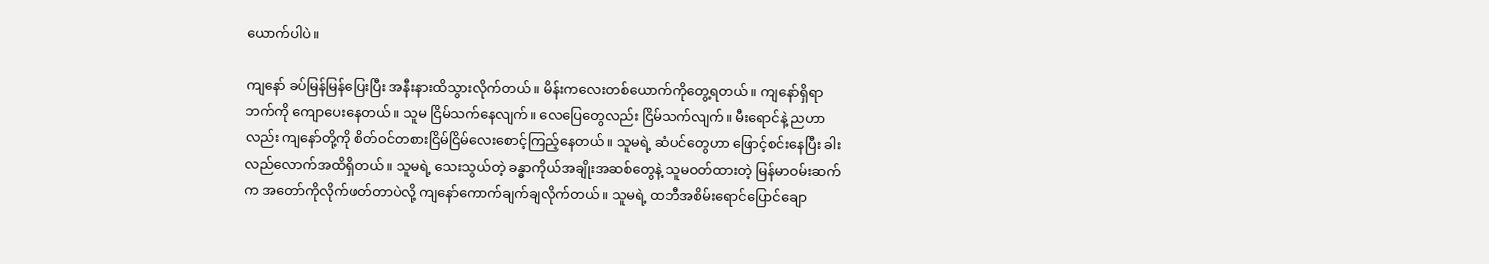ယောက်ပါပဲ။

ကျနော် ခပ်မြန်မြန်ပြေးပြီး အနီးနားထိသွားလိုက်တယ်။ မိန်းကလေးတစ်ယောက်ကိုတွေ့ရတယ်။ ကျနော်ရှိရာဘက်ကို ကျောပေးနေတယ်။ သူမ ငြိမ်သက်နေလျက်။ လေပြေတွေလည်း ငြိမ်သက်လျက်။ မီးရောင်နဲ့ ညဟာလည်း ကျနော်တို့ကို စိတ်ဝင်တစားငြိမ်ငြိမ်လေးစောင့်ကြည့်နေတယ်။ သူမရဲ့ ဆံပင်တွေဟာ ဖြောင့်စင်းနေပြီး ခါးလည်လောက်အထိရှိတယ်။ သူမရဲ့ သေးသွယ်တဲ့ ခန္ဓာကိုယ်အချိုးအဆစ်တွေနဲ့ သူမဝတ်ထားတဲ့ မြန်မာဝမ်းဆက်က အတော်ကိုလိုက်ဖတ်တာပဲလို့ ကျနော်ကောက်ချက်ချလိုက်တယ်။ သူမရဲ့ ထဘီအစိမ်းရောင်ပြောင်ချော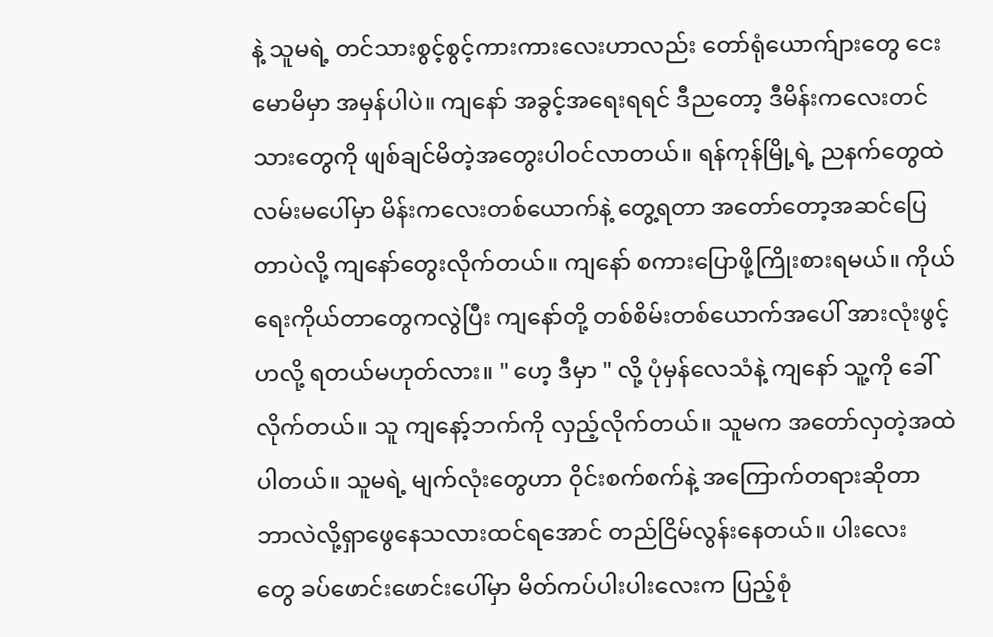နဲ့ သူမရဲ့ တင်သားစွင့်စွင့်ကားကားလေးဟာလည်း တော်ရုံယောက်ျားတွေ ငေးမောမိမှာ အမှန်ပါပဲ။ ကျနော် အခွင့်အရေးရရင် ဒီညတော့ ဒီမိန်းကလေးတင်သားတွေကို ဖျစ်ချင်မိတဲ့အတွေးပါဝင်လာတယ်။ ရန်ကုန်မြို့ရဲ့ ညနက်တွေထဲ လမ်းမပေါ်မှာ မိန်းကလေးတစ်ယောက်နဲ့ တွေ့ရတာ အတော်တော့အဆင်ပြေတာပဲလို့ ကျနော်တွေးလိုက်တယ်။ ကျနော် စကားပြောဖို့ကြိုးစားရမယ်။ ကိုယ်ရေးကိုယ်တာတွေကလွဲပြီး ကျနော်တို့ တစ်စိမ်းတစ်ယောက်အပေါ် အားလုံးဖွင့်ဟလို့ ရတယ်မဟုတ်လား။ " ဟေ့ ဒီမှာ " လို့ ပုံမှန်လေသံနဲ့ ကျနော် သူ့ကို ခေါ်လိုက်တယ်။ သူ ကျနော့်ဘက်ကို လှည့်လိုက်တယ်။ သူမက အတော်လှတဲ့အထဲ ပါတယ်။ သူမရဲ့ မျက်လုံးတွေဟာ ဝိုင်းစက်စက်နဲ့ အကြောက်တရားဆိုတာ ဘာလဲလို့ရှာဖွေနေသလားထင်ရအောင် တည်ငြိမ်လွန်း‌နေတယ်။ ပါးလေးတွေ ‌ခပ်ဖောင်းဖောင်းပေါ်မှာ မိတ်ကပ်ပါးပါးလေးက ပြည့်စုံ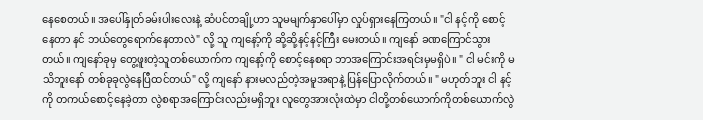နေစေတယ်။ အပေါ်နှုတ်ခမ်းပါးလေးနဲ့ ဆံပင်တချို့ဟာ သူမမျက်နှာပေါ်မှာ လှုပ်ရှားနေကြတယ်။ "ငါ နင့်ကို စောင့်နေတာ နင် ဘယ်တွေရောက်နေတာလဲ" လို့ သူ ကျနော့်ကို ဆို့ဆို့နင့်နင့်ကြီး မေးတယ်။ ကျနော် ခဏကြောင်သွားတယ်။ ကျနော်ခုမှ တွေ့ဖူးတဲ့သူတစ်ယောက်က ကျနော့်ကို စောင့်နေစရာ ဘာအကြောင်းအရင်းမှမရှိပဲ။ " ငါ မင်းကို မသိဘူးနော် တစ်ခုခုလွဲနေပြီထင်တယ်" လို့ ကျနော် နားမလည်တဲ့အမူအရာနဲ့ ပြန်ပြောလိုက်တယ်။ " မဟုတ်ဘူး ငါ နင့်ကို တကယ်စောင့်နေခဲ့တာ လွဲစရာအကြောင်းလည်းမရှိဘူး လူတွေအားလုံးထဲမှာ ငါတို့တစ်ယောက်ကိုတစ်ယောက်လွဲ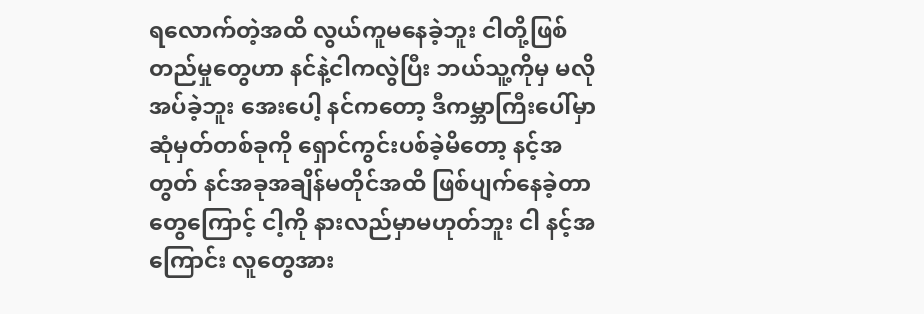ရလောက်တဲ့အထိ လွယ်ကူမနေခဲ့ဘူး ငါတို့ဖြစ်တည်မှုတွေဟာ နင်နဲ့ငါကလွဲပြီး ဘယ်သူ့ကိုမှ မလိုအပ်ခဲ့ဘူး အေးပေါ့ နင်ကတော့ ဒီကမ္ဘာကြီးပေါ်မှာ ဆုံမှတ်တစ်ခုကို ရှောင်ကွင်းပစ်ခဲ့မိတော့ နင့်အတွတ် နင်အခုအချိန်မတိုင်အထိ ဖြစ်ပျက်နေခဲ့တာတွေကြောင့် ငါ့ကို နားလည်မှာမဟုတ်ဘူး ငါ နင့်အကြောင်း လူတွေအား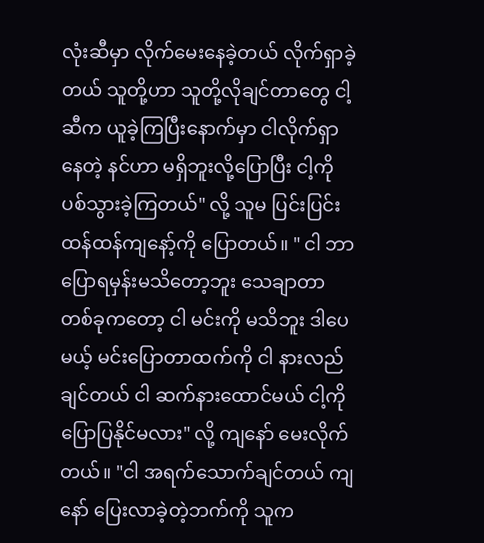လုံးဆီမှာ လိုက်မေးနေခဲ့တယ် လိုက်ရှာခဲ့တယ် သူတို့ဟာ သူတို့လိုချင်တာတွေ ငါ့ဆီက ယူခဲ့ကြပြီးနောက်မှာ ငါလိုက်ရှာနေတဲ့ နင်ဟာ မရှိဘူးလို့ပြောပြီး ငါ့ကို ပစ်သွားခဲ့ကြတယ်" လို့ သူမ ပြင်းပြင်းထန်ထန်ကျနော့်ကို ပြောတယ်။ " ငါ ဘာပြောရမှန်းမသိတော့ဘူး သေချာတာတစ်ခုကတော့ ငါ မင်းကို မသိဘူး ဒါပေမယ့် မင်းပြောတာထက်ကို ငါ နားလည်ချင်တယ် ငါ ဆက်နားထောင်မယ် ငါ့ကို ပြောပြနိုင်မလား" လို့ ကျနော် မေးလိုက်တယ်။ "ငါ အရက်သောက်ချင်တယ် ကျနော် ပြေးလာခဲ့တဲ့ဘက်ကို သူက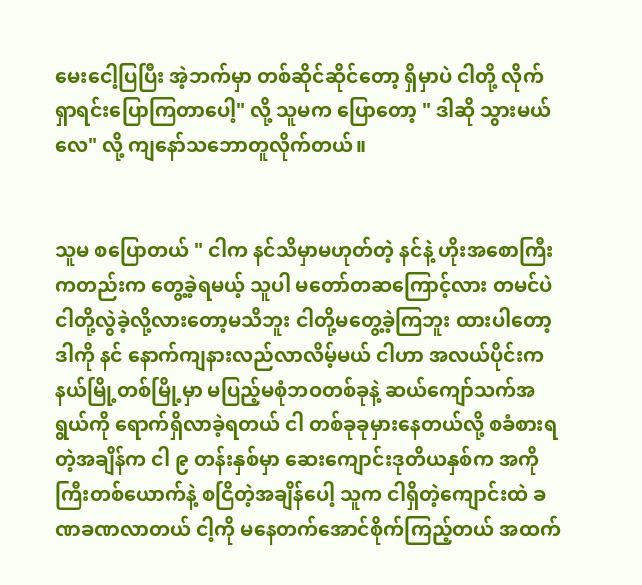မေးငေါ့ပြပြီး အဲ့ဘက်မှာ တစ်ဆိုင်ဆိုင်တော့ ရှိမှာပဲ ငါတို့ လိုက်ရှာရင်းပြောကြတာပေါ့" လို့ ‌သူမက ပြောတော့ " ဒါဆို သွားမယ်လေ" လို့ ကျနော်သဘောတူလိုက်တယ်။


သူမ စပြောတယ် " ငါက နင်သိမှာမဟုတ်တဲ့ နင်နဲ့ ဟိုးအစောကြီးကတည်းက တွေ့ခဲ့ရမယ့် သူပါ မတော်တဆကြောင့်လား တမင်ပဲငါတို့လွဲခဲ့လို့လားတော့မသိဘူး ငါတို့မတွေ့ခဲ့ကြဘူး ထားပါတော့ ဒါကို နင် နောက်ကျနားလည်လာလိမ့်မယ် ငါဟာ အလယ်ပိုင်းက နယ်မြို့တစ်မြို့မှာ မပြည့်မစုံဘဝတစ်ခုနဲ့ ဆယ်ကျော်သက်အရွယ်ကို ရောက်ရှိလာခဲ့ရတယ် ငါ တစ်ခုခုမှားနေတယ်လို့ စခံစားရတဲ့အချိန်က ငါ ၉ တန်းနှစ်မှာ ဆေးကျောင်းဒုတိယနှစ်က အကိုကြီးတစ်ယောက်နဲ့ စငြိတဲ့အချိန်ပေါ့ သူက ငါရှိတဲ့ကျောင်းထဲ ခဏခဏလာတယ် ငါ့ကို မနေတက်အောင်စိုက်ကြည့်တယ် အထက်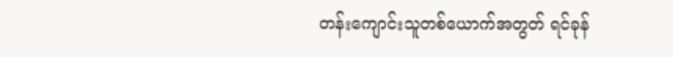တန်းကျောင်းသူတစ်ယောက်အတွတ် ရင်ခုန်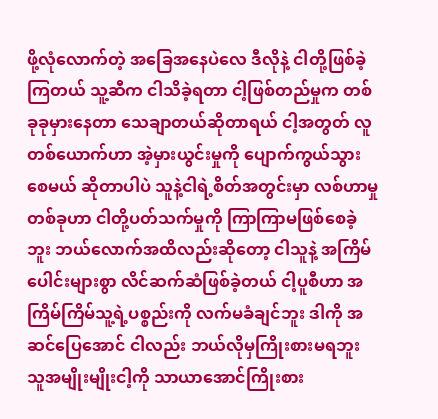ဖို့လုံလောက်တဲ့ အခြေအနေပဲလေ ဒီလိုနဲ့ ငါတို့ဖြစ်ခဲ့ကြတယ် သူ့ဆီက ငါသိခဲ့ရတာ ငါ့ဖြစ်တည်မှုက တစ်ခုခုမှားနေတာ သေချာတယ်ဆိုတာရယ် ငါ့အတွတ် လူတစ်ယောက်ဟာ အဲ့မှားယွင်းမှုကို ပျောက်ကွယ်သွားစေမယ် ဆိုတာပါပဲ သူနဲ့ငါရဲ့စိတ်အတွင်းမှာ လစ်ဟာမှုတစ်ခုဟာ ငါတို့ပတ်သက်မှုကို ကြာကြာမဖြစ်စေခဲ့ဘူး ဘယ်လောက်အထိလည်းဆိုတော့ ငါသူနဲ့ အကြိမ်ပေါင်းများစွာ လိင်ဆက်ဆံဖြစ်ခဲ့တယ် ငါ့ပူစီဟာ အကြိမ်ကြိမ်သူ့ရဲ့ပစ္စည်းကို လက်မခံချင်ဘူး ဒါကို အဆင်ပြေအောင် ငါလည်း ဘယ်လိုမှကြိုးစားမရဘူး သူအမျိုးမျိုးငါ့ကို သာယာအောင်ကြိုးစား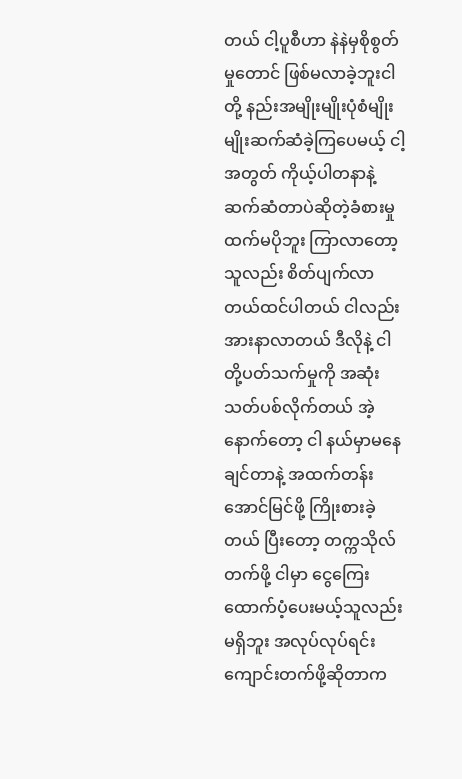တယ် ငါ့ပူစီဟာ နဲနဲမှစိုစွတ်မှုတောင် ဖြစ်မလာခဲ့ဘူးငါတို့ နည်းအမျိုးမျိုးပုံစံမျိုးမျိုးဆက်ဆံခဲ့ကြပေမယ့် ငါ့အတွတ် ကိုယ့်ပါတနာနဲ့ ဆက်ဆံတာပဲဆိုတဲ့ခံစားမှုထက်မပိုဘူး ကြာလာတော့ သူလည်း စိတ်ပျက်လာတယ်ထင်ပါတယ် ငါလည်း အားနာလာတယ် ဒီလိုနဲ့ ငါတို့ပတ်သက်မှုကို အဆုံးသတ်ပစ်လိုက်တယ် အဲ့နောက်တော့ ငါ နယ်မှာမနေချင်တာနဲ့ အထက်တန်းအောင်မြင်ဖို့ ကြိုးစားခဲ့တယ် ပြီးတော့ တက္ကသိုလ်တက်ဖို့ ငါမှာ ငွေကြေးထောက်ပံ့ပေးမယ့်သူလည်းမရှိဘူး အလုပ်လုပ်ရင်း ကျောင်းတက်ဖို့ဆိုတာက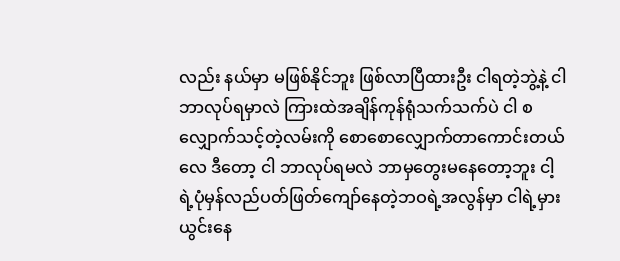လည်း နယ်မှာ မဖြစ်နိုင်ဘူး ဖြစ်လာပြီထားဦး ငါရတဲ့ဘွဲ့နဲ့ ငါ ဘာလုပ်ရမှာလဲ ကြားထဲအချိန်ကုန်ရုံသက်သက်ပဲ ငါ စလျှောက်သင့်တဲ့လမ်းကို စောစောလျှောက်တာကောင်းတယ်လေ ဒီတော့ ငါ ဘာလုပ်ရမလဲ ဘာမှတွေးမနေတော့ဘူး ငါ့ရဲ့ပုံမှန်လည်ပတ်ဖြတ်ကျော်နေတဲ့ဘဝရဲ့အလွန်မှာ ငါရဲ့မှားယွင်းနေ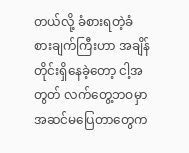တယ်လို့ ခံစားရတဲ့ခံစားချက်ကြီးဟာ အချိန်တိုင်းရှိနေခဲ့တော့ ငါ့အတွတ် လက်တွေ့ဘဝမှာအဆင်မပြေတာတွေက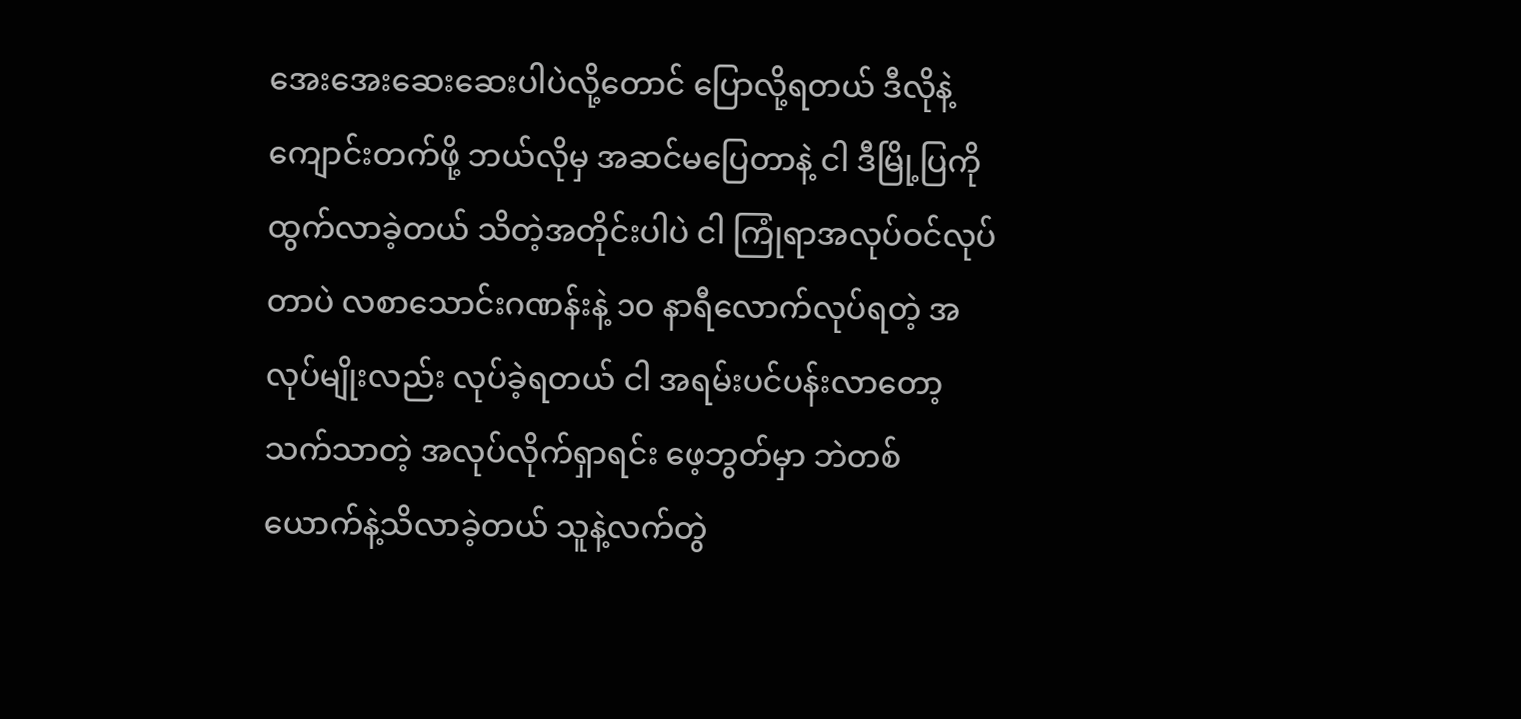အေးအေးဆေးဆေးပါပဲလို့တောင် ပြောလို့ရတယ် ဒီလိုနဲ့ ကျောင်းတက်ဖို့ ဘယ်လိုမှ အဆင်မပြေတာနဲ့ ငါ ဒီမြို့ပြကို ထွက်လာခဲ့တယ် သိတဲ့အတိုင်းပါပဲ ငါ ကြုံရာအလုပ်ဝင်လုပ်တာပဲ လစာသောင်းဂဏန်းနဲ့ ၁၀ နာရီလောက်လုပ်ရတဲ့ အလုပ်မျိုးလည်း လုပ်ခဲ့ရတယ် ငါ အရမ်းပင်ပန်းလာတော့ သက်သာတဲ့ အလုပ်လိုက်ရှာရင်း ဖေ့ဘွတ်မှာ ဘဲတစ်ယောက်နဲ့သိလာခဲ့တယ် သူနဲ့လက်တွဲ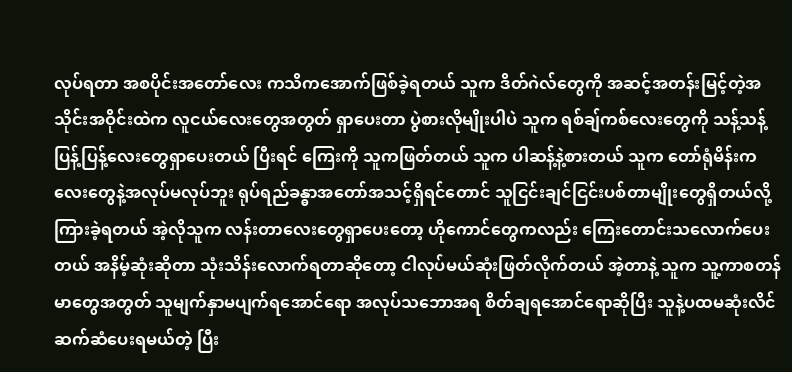လုပ်ရတာ အစပိုင်းအတော်လေး ကသိကအောက်ဖြစ်ခဲ့ရတယ် သူက ဒိတ်ဂဲလ်တွေကို အဆင့်အတန်းမြင့်တဲ့အသိုင်းအဝိုင်းထဲက လူငယ်လေးတွေအတွတ် ရှာပေးတာ ပွဲစားလိုမျိုးပါပဲ သူက ရစ်ချ်ကစ်လေးတွေကို သန့်သန့်ပြန့်ပြန့်လေးတွေရှာပေးတယ် ပြီးရင် ကြေးကို သူကဖြတ်တယ် သူက ပါဆန့်နဲ့စားတယ် သူက တော်ရုံမိန်းကလေးတွေနဲ့အလုပ်မလုပ်ဘူး ရုပ်ရည်ခန္ဓာအတော်အသင့်ရှိရင်တောင် သူငြင်းချင်ငြင်းပစ်တာမျိုးတွေရှိတယ်လို့ ကြားခဲ့ရတယ် အဲ့လိုသူက လန်းတာလေးတွေရှာပေးတော့ ဟိုကောင်တွေကလည်း ကြေးတောင်းသလောက်ပေးတယ် အနိမ့်ဆုံးဆိုတာ သုံးသိန်းလောက်ရတာဆိုတော့ ငါလုပ်မယ်ဆုံးဖြတ်လိုက်တယ် အဲ့တာနဲ့ သူက သူ့ကာစတန်မာတွေအတွတ် သူမျက်နှာမပျက်ရအောင်ရော အလုပ်သဘောအရ စိတ်ချရအောင်ရောဆိုပြီး သူနဲ့ပထမဆုံးလိင်ဆက်ဆံပေးရမယ်တဲ့ ပြီး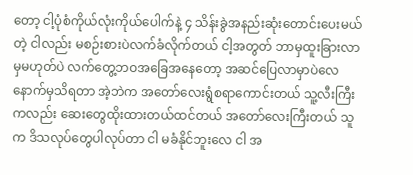တော့ ငါ့ပုံစံကိုယ်လုံးကိုယ်ပေါက်နဲ့ ၄ သိန်းခွဲအနည်းဆုံးတောင်းပေးမယ်တဲ့ ငါလည်း မစဉ်းစားပဲလက်ခံလိုက်တယ် ငါ့အတွတ် ဘာမှထူးခြားလာမှမဟုတ်ပဲ လက်တွေ့ဘဝအခြေအနေတော့ အဆင်ပြေလာမှာပဲလေ နောက်မှသိရတာ အဲ့ဘဲက အတော်လေးရွံစရာကောင်းတယ် သူ့လီးကြီးကလည်း ဆေးတွေထိုးထားတယ်ထင်တယ် အတော်လေးကြီးတယ် သူက ဒိသလုပ်တွေပါလုပ်တာ ငါ မခံနိုင်ဘူးလေ ငါ အ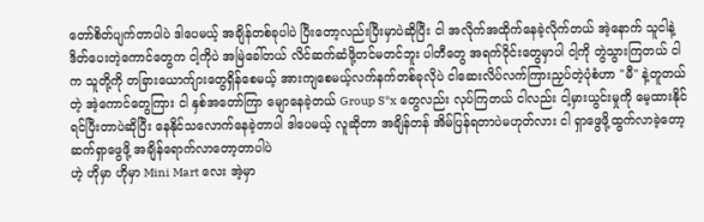တော်စိတ်ပျက်တာပါပဲ ဒါပေမယ့် အချိန်တစ်ခုပါပဲ ပြီးတော့လည်းပြီးမှာပဲဆိုပြီး ငါ အလိုက်အထိုက်နေခဲ့လိုက်တယ် ‌အဲ့နောက် သူငါနဲ့ ဒိတ်ပေးတဲ့ကောင်တွေက ငါ့ကိုပဲ အမြဲခေါ်တယ် လိင်ဆက်ဆံဖို့တင်မတင်ဘူး ပါတီတွေ အရက်ဝိုင်းတွေမှာပါ ငါ့ကို တွဲသွားကြတယ် ငါက သူတို့ကို တခြားယောက်ျားတွေရှိန်စေမယ့် အားကျစေမယ့်လက်နက်တစ်ခုလိုပဲ ငါဆေးလိပ်လက်ကြားညှပ်တဲ့ပုံစံဟာ "မီ" နဲ့တူတယ်တဲ့ အဲ့ကောင်တွေကြား ငါ နှစ်အတော်ကြာ မျောနေခဲ့တယ် Group S*x တွေလည်း လုပ်ကြတယ် ငါလည်း ငါ့မှားယွင်းမှုကို မေ့ထားနိုင်ရင်ပြီးတာပဲဆိုပြီး နေနိုင်သလောက်နေခဲ့တာပါ ဒါပေမယ့် လူဆိုတာ အချိန်တန် အိမ်ပြန်ရတာပဲမဟုတ်လား ငါ ရှာဖွေဖို့ထွက်လာခဲ့တော့ ဆက်ရှာဖွေဖို့ အချိန်ရောက်လာတော့တာပါပဲ
ဟဲ့ ဟိုမှာ ဟိုမှာ Mini Mart လေး အဲ့မှာ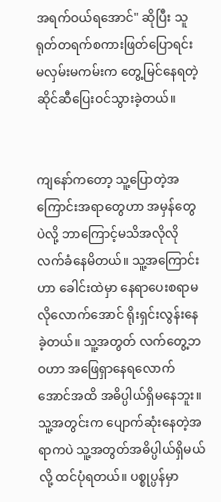အရက်ဝယ်ရအောင်" ဆိုပြီး သူ ရုတ်တရက်စကားဖြတ်ပြောရင်း မလှမ်းမကမ်းက ‌တွေ့မြင်နေရတဲ့ ဆိုင်ဆီပြေးဝင်သွားခဲ့တယ်။


ကျနော်ကတော့ သူ့ပြောတဲ့အကြောင်းအရာတွေဟာ အမှန်တွေပဲလို့ ဘာကြောင့်မသိအလိုလိုလက်ခံနေမိတယ်။ သူ့အကြောင်းဟာ ခေါင်းထဲမှာ နေရာပေးစရာမလိုလောက်အောင် ရိုးရှင်းလွန်းနေခဲ့တယ်။ သူ့အတွတ် ‌လက်တွေ့ဘဝဟာ အဖြေရှာနေရလောက်အောင်အထိ အဓိပ္ပါယ်ရှိမနေဘူး။ သူ့အတွင်းက ပျောက်ဆုံးနေတဲ့အရာကပဲ သူ့အတွတ်အဓိပ္ပါယ်ရှိမယ်လို့ ထင်ပုံရတယ်။ ပစ္စုပ္ပန်မှာ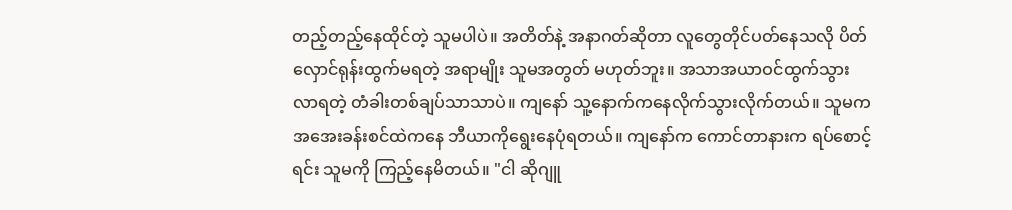တည့်တည့်နေထိုင်တဲ့ သူမပါပဲ။ အတိတ်နဲ့ အနာဂတ်ဆိုတာ လူတွေတိုင်ပတ်နေသလို ပိတ်လှောင်ရုန်းထွက်မရတဲ့ အရာမျိုး သူမအတွတ် မဟုတ်ဘူး။ အသာအယာဝင်ထွက်သွားလာရတဲ့ တံခါးတစ်ချပ်သာသာပဲ။ ကျနော် သူ့နောက်ကနေလိုက်သွားလိုက်တယ်။ သူမက အအေးခန်းစင်ထဲကနေ ဘီယာကိုရွေးနေပုံရတယ်။ ကျနော်က ကောင်တာနားက ရပ်စောင့်ရင်း သူမကို ကြည့်နေမိတယ်။ "ငါ ဆိုဂျူ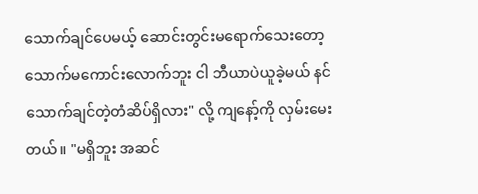သောက်ချင်ပေမယ့် ဆောင်းတွင်းမရောက်သေးတော့ သောက်မကောင်းလောက်ဘူး ငါ ဘီယာပဲယူခဲ့မယ် နင် သောက်ချင်တဲ့တံဆိပ်ရှိလား" လို့ ကျနော့်ကို လှမ်း‌မေးတယ်။ "မရှိဘူး အဆင်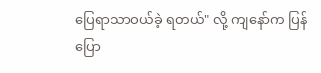ပြေရာသာဝယ်ခဲ့ ရတယ်" လို့ ကျနော်က ပြန်ပြော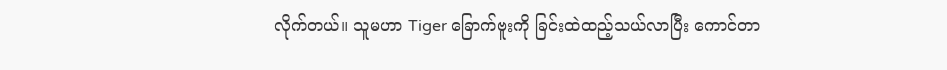လိုက်တယ်။ သူမဟာ Tiger ခြောက်ဗူးကို ခြင်းထဲထည့်သယ်လာပြီး ကောင်တာ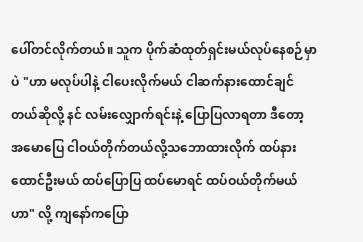ပေါ်တင်လိုက်တယ်။ သူက ပိုက်ဆံထုတ်ရှင်းမယ်လုပ်နေစဉ်မှာပဲ "ဟာ မလုပ်ပါနဲ့ ငါပေးလိုက်မယ် ငါဆက်နားထောင်ချင်တယ်ဆိုလို့ နင် လမ်းလျှောက်ရင်းနဲ့ ပြောပြလာရတာ ဒီတော့ အမောပြေ ငါဝယ်တိုက်တယ်လို့သဘောထားလိုက် ထပ်နားထောင်ဦးမယ် ထပ်ပြောပြ ထပ်မောရင် ထပ်ဝယ်တိုက်မယ်ဟာ" လို့ ကျနော်ကပြော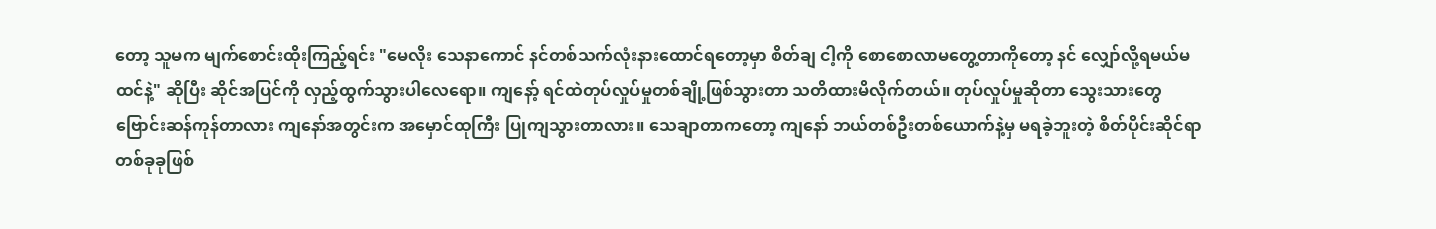တော့ သူမက မျက်စောင်းထိုးကြည့်ရင်း "မေလိုး သေနာကောင် နင်တစ်သက်လုံးနားထောင်ရတော့မှာ စိတ်ချ ငါ့ကို စောစောလာမတွေ့တာကိုတော့ နင် လျှော်လို့ရမယ်မထင်နဲ့" ဆိုပြီး ဆိုင်အပြင်ကို လှည့်ထွက်သွားပါလေရော။ ကျနော့် ရင်ထဲတုပ်လှုပ်မှုတစ်ချို့ဖြစ်သွားတာ သတိထားမိလိုက်တယ်။ တုပ်လှုပ်မှုဆိုတာ သွေးသားတွေဗြောင်းဆန်ကုန်တာလား ကျနော်အတွင်းက အမှောင်ထုကြီး ပြုကျသွားတာလား။ သေချာတာကတော့ ကျနော် ဘယ်တစ်ဦးတစ်ယောက်နဲ့မှ မရခဲ့ဘူးတဲ့ စိတ်ပိုင်းဆိုင်ရာတစ်ခုခုဖြစ်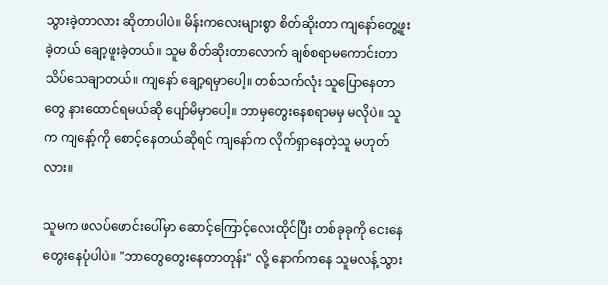သွားခဲ့တာလား ဆိုတာပါပဲ။ မိန်းကလေးများစွာ စိတ်ဆိုးတာ ကျနော်တွေ့ဖူးခဲ့တယ် ချော့ဖူးခဲ့တယ်။ သူမ စိတ်ဆိုးတာလောက် ချစ်စရာမကောင်းတာ သိပ်သေချာတယ်။ ကျနော် ချော့ရမှာပေါ့။ တစ်သက်လုံး သူပြောနေတာတွေ နားထောင်ရမယ်ဆို ပျော်မိမှာပေါ့။ ဘာမှတွေးနေစရာမမှ မလိုပဲ။ သူက ကျနော့်ကို စောင့်နေတယ်ဆိုရင် ကျနော်က လိုက်ရှာနေတဲ့သူ မဟုတ်လား။

သူမက ဖလပ်ဖောင်းပေါ်မှာ ဆောင့်ကြောင့်လေးထိုင်ပြီး တစ်ခုခုကို ငေးနေ တွေးနေပုံပါပဲ။ "ဘာတွေတွေးနေတာတုန်း" လို့ နောက်ကနေ သူမလန့်သွား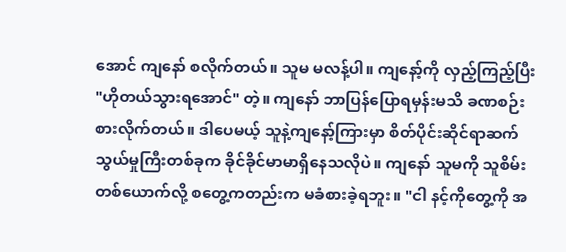အောင် ကျနော် စလိုက်တယ်။ သူမ မလန့်ပါ။ ကျနော့်ကို လှည့်ကြည့်ပြီး "ဟိုတယ်သွားရအောင်" တဲ့။ ကျနော် ဘာပြန်ပြောရမှန်းမသိ ခဏစဉ်းစားလိုက်တယ်။ ဒါပေမယ့် သူနဲ့ကျနော့်ကြားမှာ စိတ်ပိုင်းဆိုင်ရာဆက်သွယ်မှုကြီးတစ်ခုက ခိုင်ခိုင်မာမာရှိနေသလိုပဲ။ ကျနော် သူမကို သူစိမ်းတစ်ယောက်လို့ စတွေ့ကတည်းက မခံစားခဲ့ရဘူး။ "ငါ နင့်ကိုတွေ့ကို အ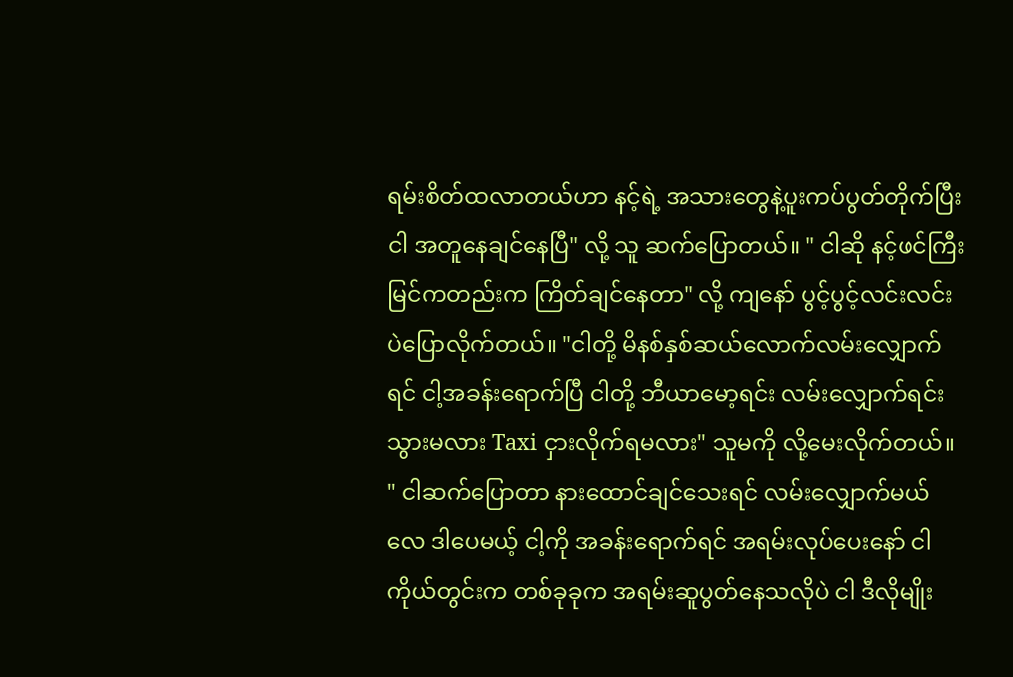ရမ်းစိတ်ထလာတယ်ဟာ နင့်ရဲ့ အသားတွေနဲ့ပူးကပ်ပွတ်တိုက်ပြီး ငါ အတူနေချင်နေပြီ" လို့ သူ ဆက်ပြောတယ်။ " ငါဆို နင့်ဖင်ကြီးမြင်ကတည်းက ကြိတ်ချင်နေတာ" လို့ ကျနော် ပွင့်ပွင့်လင်းလင်းပဲပြောလိုက်တယ်။ "ငါတို့ မိနစ်နှစ်ဆယ်လောက်လမ်းလျှောက်ရင် ငါ့အခန်းရောက်ပြီ ငါတို့ ‌ဘီယာမော့ရင်း ‌လမ်းလျှောက်ရင်း သွားမလား Taxi ငှားလိုက်ရမလား" သူမကို လို့မေးလိုက်တယ်။ " ငါဆက်ပြောတာ နားထောင်ချင်သေးရင် လမ်းလျှောက်မယ်လေ ဒါပေမယ့် ငါ့ကို အခန်းရောက်ရင် အရမ်းလုပ်ပေးနော် ငါ ကိုယ်တွင်းက တစ်ခုခုက အရမ်းဆူပွတ်နေသလိုပဲ ငါ ဒီလိုမျိုး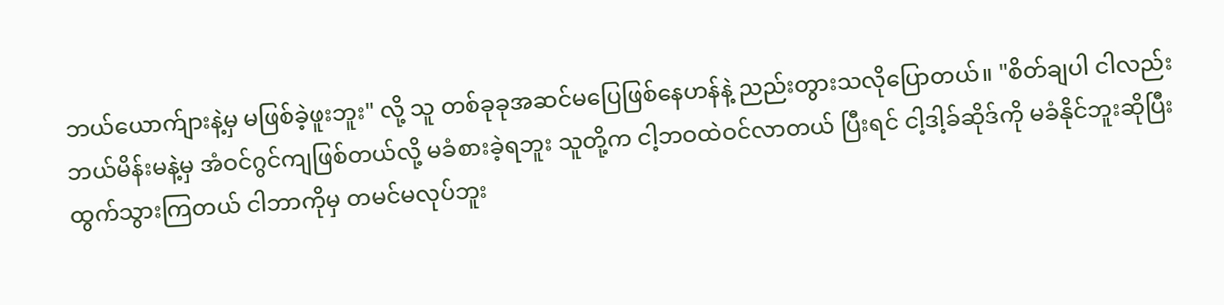ဘယ်ယောက်ျားနဲ့မှ မဖြစ်ခဲ့ဖူးဘူး" လို့ သူ တစ်ခုခုအဆင်မပြေဖြစ်နေဟန်နဲ့ ညည်းတွားသလိုပြောတယ်။ "စိတ်ချပါ ငါလည်း ဘယ်မိန်းမနဲ့မှ အံဝင်ဂွင်ကျဖြစ်တယ်လို့ မခံစားခဲ့ရဘူး သူတို့က ငါ့ဘဝထဲဝင်လာတယ် ပြီးရင် ငါ့ဒါ့ခ်ဆိုဒ်ကို မခံနိုင်ဘူးဆိုပြီး ထွက်သွားကြတယ် ငါဘာကိုမှ တမင်မလုပ်ဘူး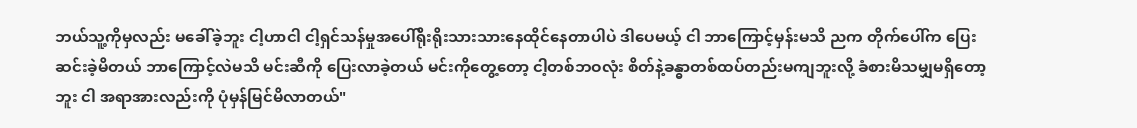ဘယ်သူ့ကိုမှလည်း မခေါ်ခဲ့ဘူး ငါ့ဟာငါ ငါ့ရှင်သန်မှုအပေါ်ရိုးရိုးသားသားနေထိုင်နေတာပါပဲ ဒါပေမယ့် ငါ ဘာကြောင့်မှန်းမသိ ညက ‌တိုက်ပေါ်က ပြေးဆင်းခဲ့မိတယ် ဘာကြောင့်လဲမသိ မင်းဆီကို ပြေးလာခဲ့တယ် မင်းကိုတွေ့တော့ ငါ့တစ်ဘဝလုံး စိတ်နဲ့ခန္ဓာတစ်ထပ်တည်းမကျဘူးလို့ ခံစားမိသမျှမရှိတော့ဘူး ငါ အရာအားလည်းကို ပုံမှန်မြင်မိလာတယ်"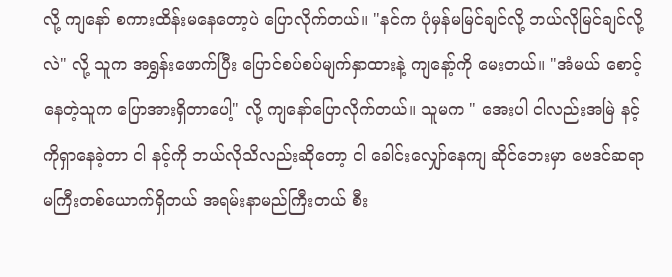လို့ ကျနော် စကားထိန်းမနေတော့ပဲ ပြောလိုက်တယ်။ "နင်က ပုံမှန်မမြင်ချင်လို့ ဘယ်လိုမြင်ချင်လို့လဲ" လို့ သူက အရွှန်းဖောက်ပြီး ‌ပြောင်စပ်စပ်မျက်နှာထားနဲ့ ကျနော့်ကို မေးတယ်။ "အံမယ် စောင့်နေတဲ့သူက ပြောအားရှိတာပေါ့" လို့ ကျနော်ပြောလိုက်တယ်။ သူမက " အေးပါ ငါလည်းအမြဲ နင့်ကိုရှာနေခဲ့တာ ငါ နင့်ကို ဘယ်လိုသိလည်းဆိုတော့ ငါ ခေါင်းလျှော်နေကျ ဆိုင်ဘေးမှာ ဗေဒင်ဆရာမကြီးတစ်ယောက်ရှိတယ် အရမ်းနာမည်ကြီးတယ် စီး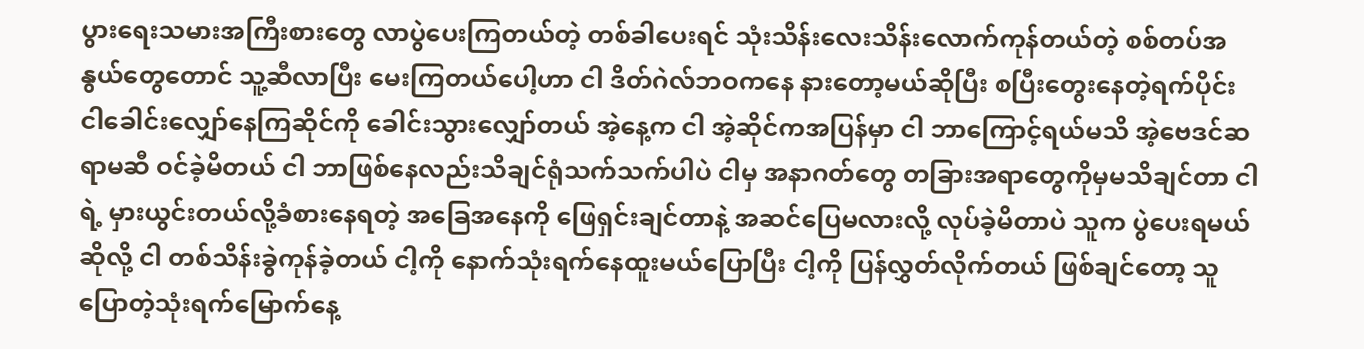ပွားရေးသမားအကြီးစားတွေ လာပွဲပေးကြတယ်တဲ့ တစ်ခါပေးရင် သုံးသိန်းလေးသိန်းလောက်ကုန်တယ်တဲ့ စစ်တပ်အနွယ်တွေတောင် သူ့ဆီလာပြီး မေးကြတယ်ပေါ့ဟာ ငါ ဒိတ်ဂဲလ်ဘဝကနေ နားတော့မယ်ဆိုပြီး စပြီးတွေးနေတဲ့ရက်ပိုင်း ငါခေါင်းလျှော်နေကြဆိုင်ကို ခေါင်းသွားလျှော်တယ် အဲ့နေ့က ငါ အဲ့ဆိုင်ကအပြန်မှာ ငါ ဘာကြောင့်ရယ်မသိ အဲ့ဗေဒင်ဆရာမဆီ ဝင်ခဲ့မိတယ် ငါ ဘာဖြစ်နေလည်းသိချင်ရုံသက်သက်ပါပဲ ငါမှ အနာဂတ်တွေ တခြားအရာတွေကိုမှမသိချင်တာ ငါရဲ့ မှားယွင်းတယ်လို့ခံစားနေရတဲ့ အခြေအနေကို ဖြေရှင်းချင်တာနဲ့ အဆင်ပြေမလားလို့ လုပ်ခဲ့မိတာပဲ သူက ပွဲပေးရမယ်ဆိုလို့ ငါ တစ်သိန်းခွဲကုန်ခဲ့တယ် ငါ့ကို နောက်သုံးရက်နေထူးမယ်ပြောပြီး ငါ့ကို ပြန်လွှတ်လိုက်တယ် ဖြစ်ချင်တော့ သူပြောတဲ့သုံးရက်မြောက်နေ့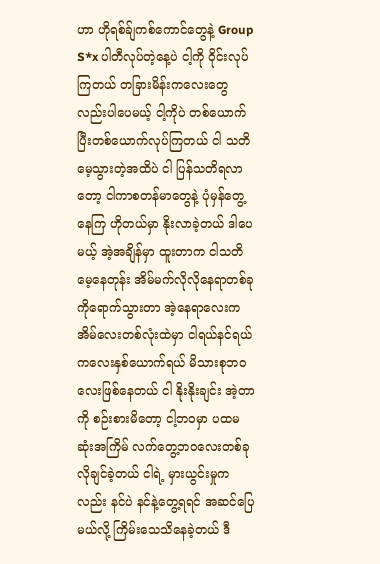ဟာ ဟိုရစ်ခ်ျကစ်ကောင်တွေနဲ့ Group S*x ပါတီလုပ်တဲ့နေ့ပဲ ငါ့ကို ဝိုင်းလုပ်ကြတယ် တခြားမိန်းကလေးတွေလည်းပါပေမယ့် ငါ့ကိုပဲ တစ်ယောက်ပြီးတစ်ယောက်လုပ်ကြတယ် ငါ သတိမေ့သွားတဲ့အထိပဲ ငါ ပြန်သတိရလာတော့ ငါကာစတန်မာတွေနဲ့ ပုံမှန်တွေ့နေကြ ဟိုတယ်မှာ နိုးလာခဲ့တယ် ဒါပေမယ့် အဲ့အချိန်မှာ ထူးတာက ငါသတိမေ့နေတုန်း အိမ်မက်လိုလိုနေရာတစ်ခုကိုရောက်သွားတာ အဲ့နေရာလေးက အိမ်လေးတစ်လုံးထဲမှာ ငါရယ်နင်ရယ် ကလေးနှစ်ယောက်ရယ် မိသားစုဘဝလေးဖြစ်နေတယ် ငါ နိုးနိုးချင်း အဲ့တာကို စဉ်းစားမိတော့ ငါ့ဘဝမှာ ပထမဆုံးအကြိမ် လက်တွေ့ဘဝလေးတစ်ခု လိုချင်ခဲ့တယ် ငါရဲ့ မှားယွင်းမှုကလည်း နင်ပဲ နင်နဲ့တွေ့ရရင် အဆင်ပြေမယ်လို့ ကြိမ်းသေသိနေခဲ့တယ် ဒီ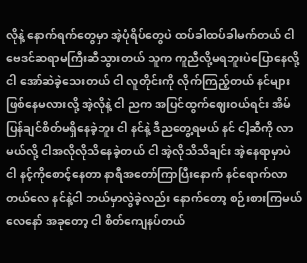လိုနဲ့ နောက်ရက်တွေမှာ အဲ့ပုံရိပ်တွေပဲ ထပ်ခါထပ်ခါမက်တယ် ငါ ဗေဒင်ဆရာမကြီးဆီသွားတယ် သူက ကူညီလို့မရဘူးပဲပြောနေလို့ ငါ အော်ဆဲခဲ့သေးတယ် ငါ လူတိုင်းကို လိုက်ကြည့်တယ် နင်များဖြစ်နေမလားလို့ အဲ့လိုနဲ့ ငါ ညက အပြင်ထွက်ဈေးဝယ်ရင်း အိမ်ပြန်ချင်စိတ်မရှိနေခဲ့ဘူး ငါ နင်နဲ့ ဒီညတွေ့ရမယ် နင် ငါ့ဆီကို လာမယ်လို့ ငါအလိုလိုသိနေခဲ့တယ် ငါ အဲ့လိုသိသိချင်း အဲ့နေရာမှာပဲ ငါ နင့်ကိုစောင့်နေတာ နာရီအတော်ကြာပြီးနောက် နင်ရောက်လာတယ်လေ နင်နဲ့ငါ ဘယ်မှာလွဲခဲ့လည်း နောက်တော့ စဉ်းစားကြမယ်လေနော် အခုတော့ ငါ ‌စိတ်ကျေနပ်တယ်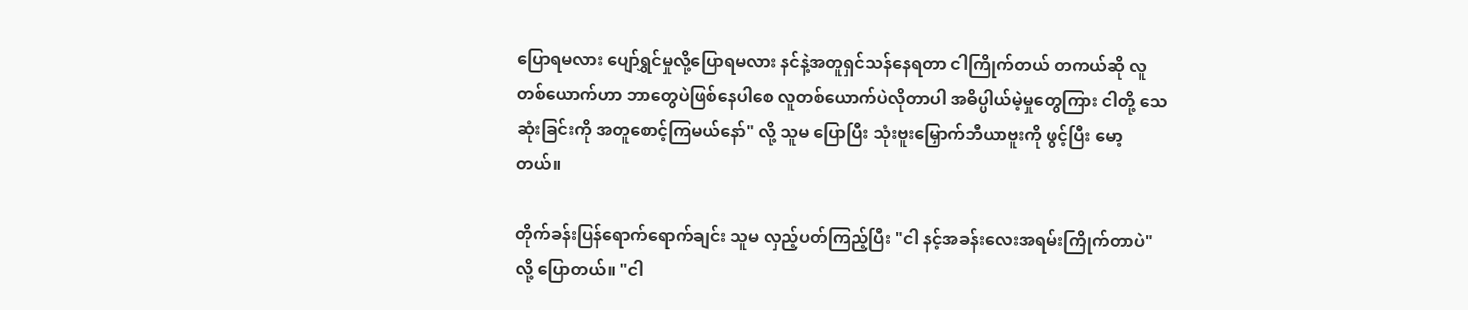ပြောရမလား ပျော်ရွှင်မှုလို့ပြောရမလား နင်နဲ့အတူရှင်သန်နေရတာ ငါကြိုက်တယ် တကယ်ဆို လူတစ်ယောက်ဟာ ဘာတွေပဲဖြစ်နေပါစေ လူတစ်ယောက်ပဲလိုတာပါ အဓိပ္ပါယ်မဲ့မှုတွေကြား ငါတို့ သေဆုံးခြင်းကို အတူစောင့်ကြမယ်နော်" လို့ ‌သူမ ပြောပြီး သုံးဗူးမြှောက်ဘီယာဗူးကို ဖွင့်ပြီး မော့တယ်။

တိုက်ခန်းပြန်ရောက်ရောက်ချင်း သူမ လှည့်ပတ်ကြည့်ပြီး "ငါ နင့်အခန်းလေးအရမ်းကြိုက်တာပဲ"လို့ ပြောတယ်။ "ငါ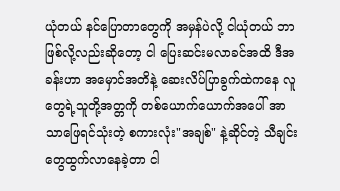ယုံတယ် နင်ပြောတာတွေကို အမှန်ပဲလို့ ငါယုံတယ် ဘာဖြစ်လို့လည်းဆိုတော့ ငါ ပြေးဆင်းမလာခင်အထိ ဒီအခန်းဟာ အမှောင်အတိနဲ့ ဆေးလိပ်ပြာခွက်ထဲကနေ လူတွေရဲ့သူတို့အတ္တကို တစ်ယောက်ယောက်အပေါ် အာသာဖြေရင်သုံးတဲ့ စကားလုံး"အချစ်" နဲ့ဆိုင်တဲ့ သီချင်းတွေထွက်လာနေခဲ့တာ ငါ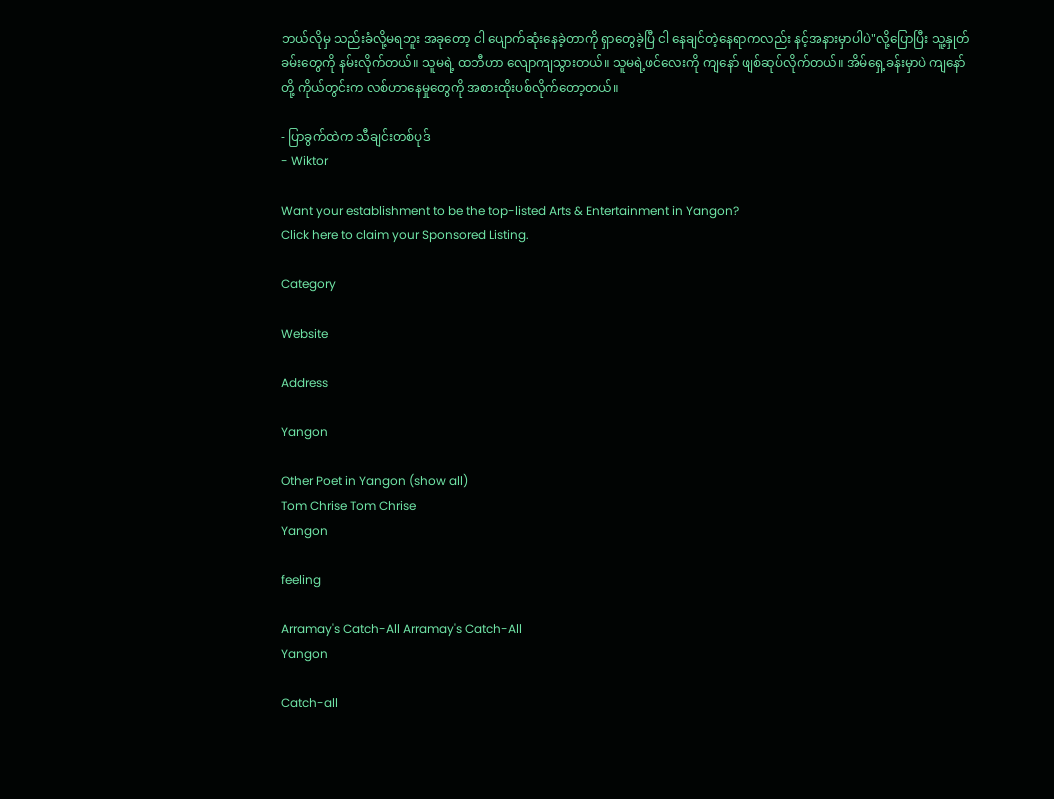ဘယ်လိုမှ သည်းခံလို့မရဘူး အခုတော့ ငါ ပျောက်ဆုံးနေခဲ့တာကို ရှာတွေခဲ့ပြီ ငါ နေချင်တဲ့နေရာကလည်း နင့်အနားမှာပါပဲ"လို့ပြောပြီး သူ့နှုတ်ခမ်းတွေကို နမ်းလိုက်တယ်။ သူမရဲ့ ထဘီဟာ လျောကျသွားတယ်။ သူမရဲ့ဖင်လေးကို ကျနော် ဖျစ်ဆုပ်လိုက်တယ်။ အိမ်ရှေ့ခန်းမှာပဲ ကျနော်တို့ ကိုယ်တွင်းက လစ်ဟာနေမှုတွေကို အစားထိုးပစ်လိုက်တော့တယ်။

- ပြာခွက်ထဲက သီချင်းတစ်ပုဒ်
- Wiktor

Want your establishment to be the top-listed Arts & Entertainment in Yangon?
Click here to claim your Sponsored Listing.

Category

Website

Address

Yangon

Other Poet in Yangon (show all)
Tom Chrise Tom Chrise
Yangon

feeling

Arramay's Catch-All Arramay's Catch-All
Yangon

Catch-all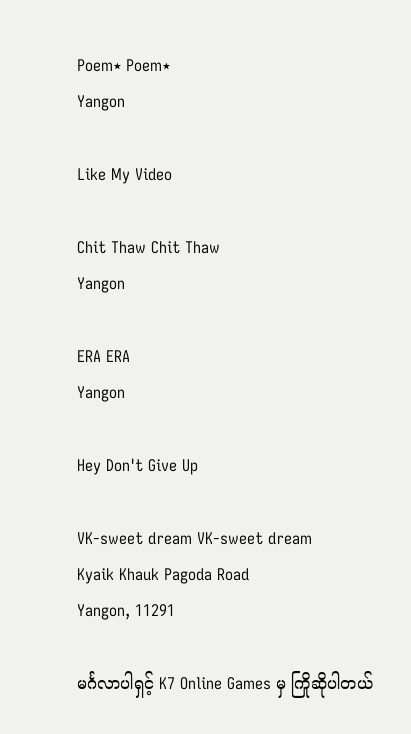Poem٭ Poem٭
Yangon

Like My Video

Chit Thaw Chit Thaw
Yangon

ERA ERA
Yangon

Hey Don't Give Up

VK-sweet dream VK-sweet dream
Kyaik Khauk Pagoda Road
Yangon, 11291

မင်္ဂလာပါရှင့် K7 Online Games မှ ကြိုဆိုပါတယ်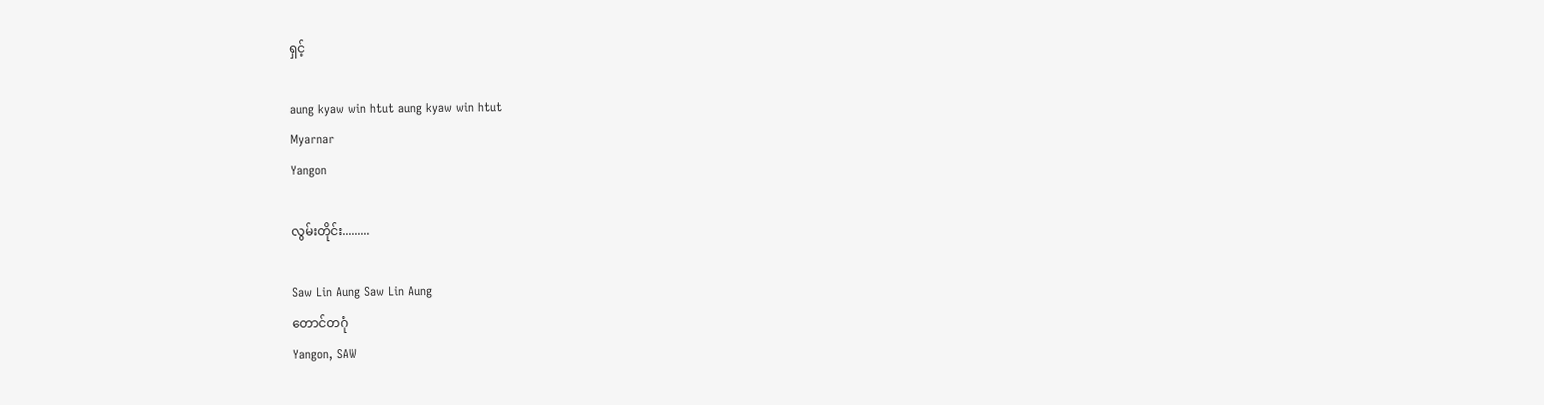ရှင့်

aung kyaw win htut aung kyaw win htut
Myarnar
Yangon

လွမ်းတိုင်း.........

Saw Lin Aung Saw Lin Aung
တောင်တဂုံ
Yangon, SAW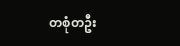တစုံတဦး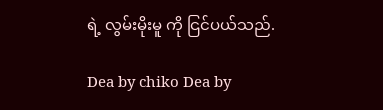ရဲ့ လွမ်းမိုးမူ ကို ငြင်ပယ်သည်.

Dea by chiko Dea by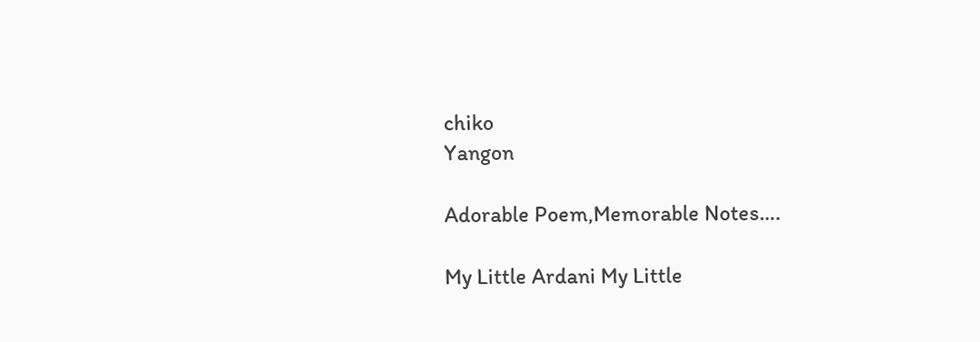chiko
Yangon

Adorable Poem,Memorable Notes….

My Little Ardani My Little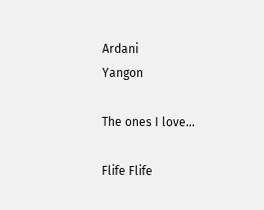Ardani
Yangon

The ones I love…

Flife Flife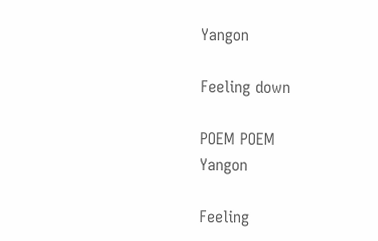Yangon

Feeling down

POEM POEM
Yangon

Feeling